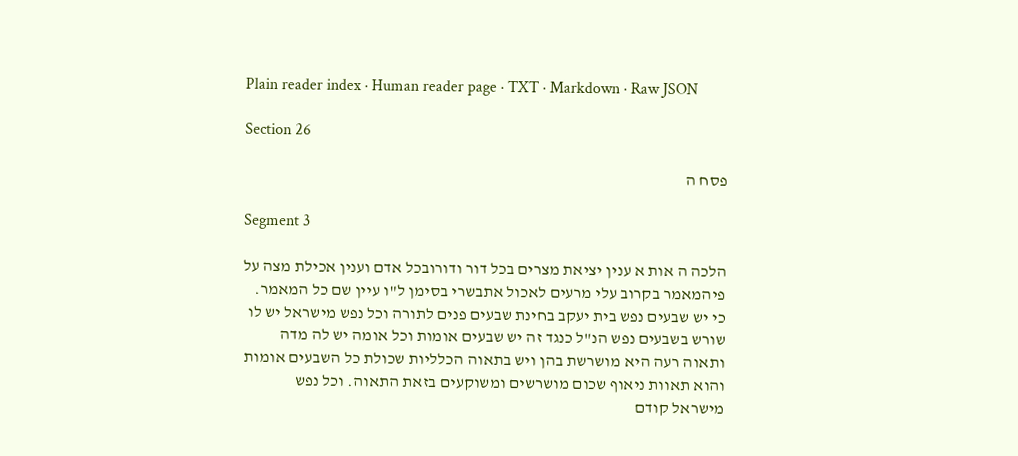Plain reader index · Human reader page · TXT · Markdown · Raw JSON

Section 26

פסח ה

Segment 3

הלכה ה אות א ענין יציאת מצרים בכל דור ודורובכל אדם וענין אכילת מצה על פיהמאמר בקרוב עלי מרעים לאכול אתבשרי בסימן ל"ו עיין שם כל המאמר. כי יש שבעים נפש בית יעקב בחינת שבעים פנים לתורה וכל נפש מישראל יש לו שורש בשבעים נפש הנ"ל כנגד זה יש שבעים אומות וכל אומה יש לה מדה ותאוה רעה היא מושרשת בהן ויש בתאוה הכלליות שכולת כל השבעים אומות והוא תאוות ניאוף שכום מושרשים ומשוקעים בזאת התאוה. וכל נפש מישראל קודם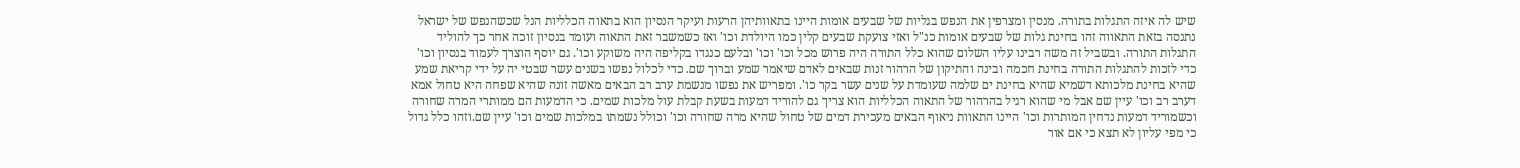שיש לה איזה התגלות בתורה. מנסין ומצרפין את הנפש בגליות של שבעים אומות היינו בתאוותיהן הרעות ועיקר הנסיון הוא בתאוה הכלליות הנל שכשהנפש של ישראל נתנסה בזאת התאווה זהו בחינת גלות של שבעים אומות כנ"ל ואזי צועקת שבעים קלין כמו היולדת וכו' ואז כשמשבר זאת התאוה ועומד בנסיון זוכה אחר כך להוליד התגלות התורה. ובשביל זה משה רבינו עליו השלום שהוא כלל התורה היה פרוש מכל וכו' וכו' ובלעם כנגדו בקליפה היה משוקע וכו'. גם יוסף הוצרך לעמוד בנסיון וכו' כדי לזכות להתגלות התורה בחינת חכמה ובינה והתיקון של הרהור זנות שבאים לאדם שיאמר שמע וברוך שם. כדי לכלול נפשו בשנים עשר שבטי יה על ידי קריאת שמע שהיא בחינת מלכותא דשמיא שהיא בחינת ים שלמה שעומדת על שנים עשר בקר כו'. ומפריש את נפשו מנשמת ערב רב הבאים מאשה זונה שהיא שפחה היא טחול אמא דערב רב וכו' עיין שם אבל מי שהוא רגיל בהרהור של התאוה הכלליות הוא צריך גם להוריד דמעות בשעת קבלת עול מלכות שמים. כי הדמעות הם ממותרי המרה שחורה וכשמוריד דמעות נדחין המותרות וכו' היינו התאוות ניאוף הבאים מעכירת דמים של טחול שהיא מרה שחורה וכו' וכולל נשמתו במלכות שמים וכו' עיין שם.וזהו כלל גדול כי מפי עליון לא תצא כי אם אור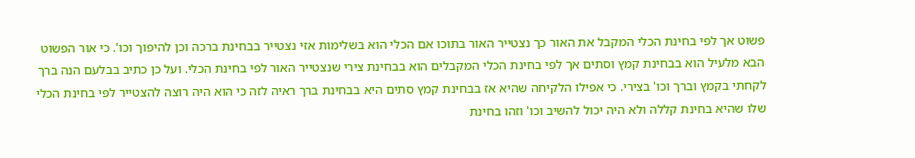פשוט אך לפי בחינת הכלי המקבל את האור כך נצטייר האור בתוכו אם הכלי הוא בשלימות אזי נצטייר בבחינת ברכה וכן להיפוך וכו'. כי אור הפשוט הבא מלעיל הוא בבחינת קמץ וסתים אך לפי בחינת הכלי המקבלים הוא בבחינת צירי שנצטייר האור לפי בחינת הכלי. ועל כן כתיב בבלעם הנה ברך לקחתי בקמץ וברך וכו' בצירי. כי אפילו הלקיחה שהיא אז בבחינת קמץ סתים היא בבחינת ברך ראיה לזה כי הוא היה רוצה להצטייר לפי בחינת הכלי שלו שהיא בחינת קללה ולא היה יכול להשיב וכו' וזהו בחינת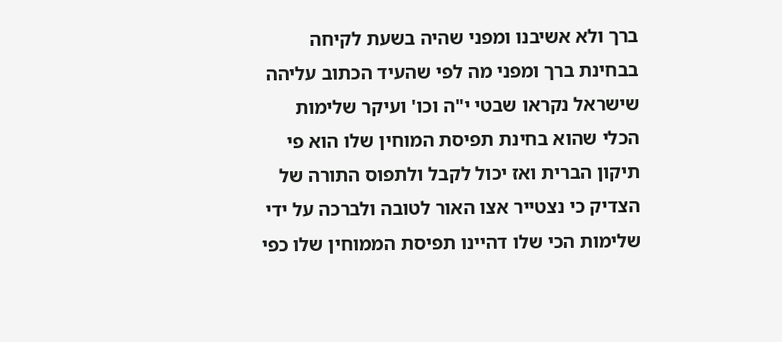ברך ולא אשיבנו ומפני שהיה בשעת לקיחה בבחינת ברך ומפני מה לפי שהעיד הכתוב עליהה שישראל נקראו שבטי י"ה וכו' ועיקר שלימות הכלי שהוא בחינת תפיסת המוחין שלו הוא פי תיקון הברית ואז יכול לקבל ולתפוס התורה של הצדיק כי נצטייר אצו האור לטובה ולברכה על ידי שלימות הכי שלו דהיינו תפיסת הממוחין שלו כפי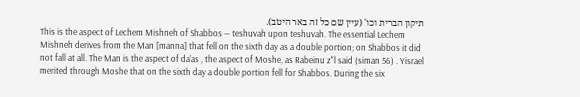תיקון הברית וכו' (עיין שם כל זה באר היטב).
This is the aspect of Lechem Mishneh of Shabbos — teshuvah upon teshuvah. The essential Lechem Mishneh derives from the Man [manna] that fell on the sixth day as a double portion; on Shabbos it did not fall at all. The Man is the aspect of da'as , the aspect of Moshe, as Rabeinu z"l said (siman 56) . Yisrael merited through Moshe that on the sixth day a double portion fell for Shabbos. During the six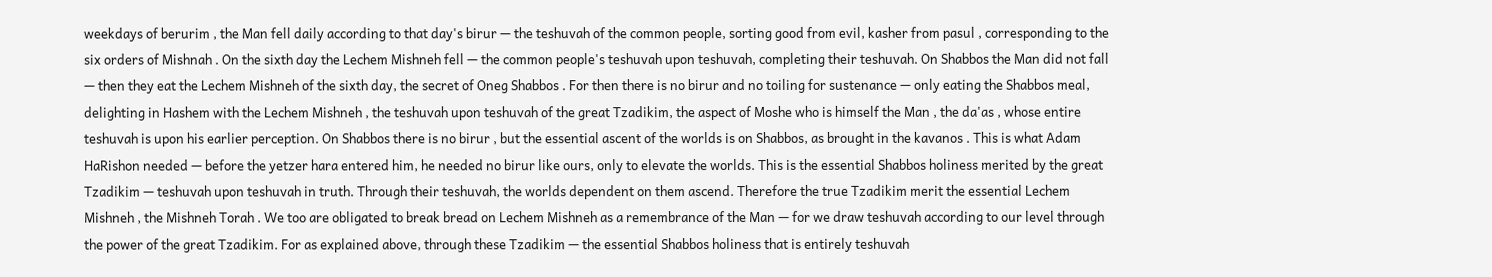weekdays of berurim , the Man fell daily according to that day's birur — the teshuvah of the common people, sorting good from evil, kasher from pasul , corresponding to the six orders of Mishnah . On the sixth day the Lechem Mishneh fell — the common people's teshuvah upon teshuvah, completing their teshuvah. On Shabbos the Man did not fall — then they eat the Lechem Mishneh of the sixth day, the secret of Oneg Shabbos . For then there is no birur and no toiling for sustenance — only eating the Shabbos meal, delighting in Hashem with the Lechem Mishneh , the teshuvah upon teshuvah of the great Tzadikim, the aspect of Moshe who is himself the Man , the da'as , whose entire teshuvah is upon his earlier perception. On Shabbos there is no birur , but the essential ascent of the worlds is on Shabbos, as brought in the kavanos . This is what Adam HaRishon needed — before the yetzer hara entered him, he needed no birur like ours, only to elevate the worlds. This is the essential Shabbos holiness merited by the great Tzadikim — teshuvah upon teshuvah in truth. Through their teshuvah, the worlds dependent on them ascend. Therefore the true Tzadikim merit the essential Lechem Mishneh , the Mishneh Torah . We too are obligated to break bread on Lechem Mishneh as a remembrance of the Man — for we draw teshuvah according to our level through the power of the great Tzadikim. For as explained above, through these Tzadikim — the essential Shabbos holiness that is entirely teshuvah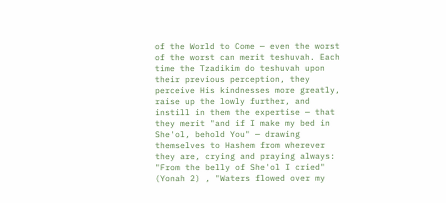of the World to Come — even the worst of the worst can merit teshuvah. Each time the Tzadikim do teshuvah upon their previous perception, they perceive His kindnesses more greatly, raise up the lowly further, and instill in them the expertise — that they merit "and if I make my bed in She'ol, behold You" — drawing themselves to Hashem from wherever they are, crying and praying always: "From the belly of She'ol I cried" (Yonah 2) , "Waters flowed over my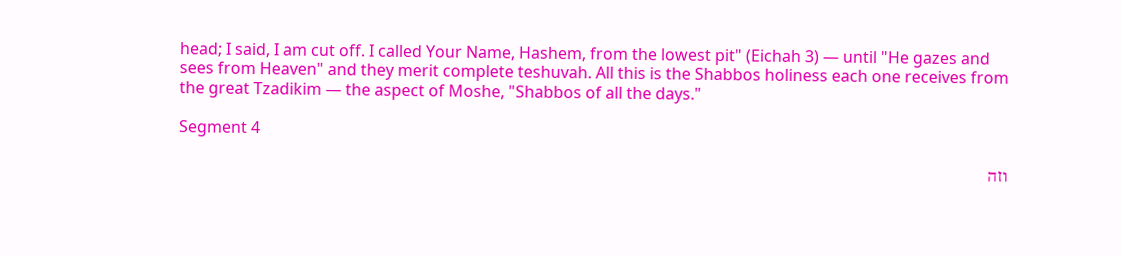head; I said, I am cut off. I called Your Name, Hashem, from the lowest pit" (Eichah 3) — until "He gazes and sees from Heaven" and they merit complete teshuvah. All this is the Shabbos holiness each one receives from the great Tzadikim — the aspect of Moshe, "Shabbos of all the days."

Segment 4

וזה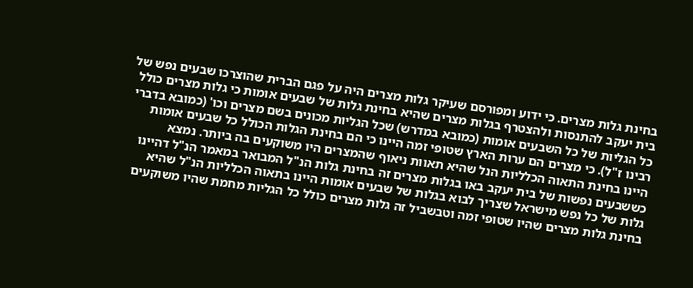בחינת גלות מצרים. כי ידוע ומפורסם שעיקר גלות מצרים היה על פגם הברית שהוצרכו שבעים נפש של בית יעקב להתנסות ולהצטרף בגלות מצרים שהיא בחינת גלות של שבעים אומות כי גלות מצרים כולל כל הגליות של כל השבעים אומות (כמובא במדרש) שכל הגליות מכונים בשם מצרים וכו' (כמובא בדברי רבינו ז"ל). כי מצרים הם ערות הארץ שטופי זמה היינו כי הם בחינת הגלות הכולל כל שבעים אומות היינו בחינת התאוה הכלליות הנל שהיא תאוות ניאוף שהמצרים היו משוקעים בה ביותר. נמצא כששבעים נפשות של בית יעקב באו בגלות מצרים זה בחינת גלות הנ"ל המבואר במאמר הנ"ל דהיינו גלות של כל נפש מישראל שצריך לבוא בגלות של שבעים אומות היינו בתאוה הכלליות הנ"ל שהיא בחינת גלות מצרים שהיו שטופי זמה וטבשביל זה גלות מצרים כולל כל הגליות מחמת שהיו משוקעים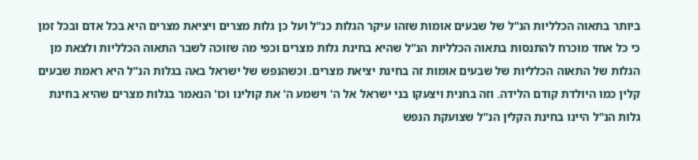ביותר בתאוה הכלליות הנ"ל של שבעים אומות שזהו עיקר הגלות כנ"ל ועל כן גלות מצרים ויציאת מצרים היא בכל אדם ובכל זמן כי כל אחד מוכרח להתנסות בתאוה הכלליות הנ"ל שהיא בחינת גלות מצרים וכפי מה שזוכה לשבר התאוה הכלליות ולצאת מן הגלות של התאוה הכלליות של שבעים אומות זה בחינת יציאת מצרים. וכשהנפש של ישראל באה בגלות הנ"ל היא ראמת שבעים קלין כמו היולדת קודם הלידה. וזה בחנית ויצעקו בני ישראל אל ה' וישמע ה' את קולינו וכו' הנאמר בגלות מצרים שהיא בחינת גלות הנ"ל היינו בחינת הקלין הנ"ל שצועקת הנפש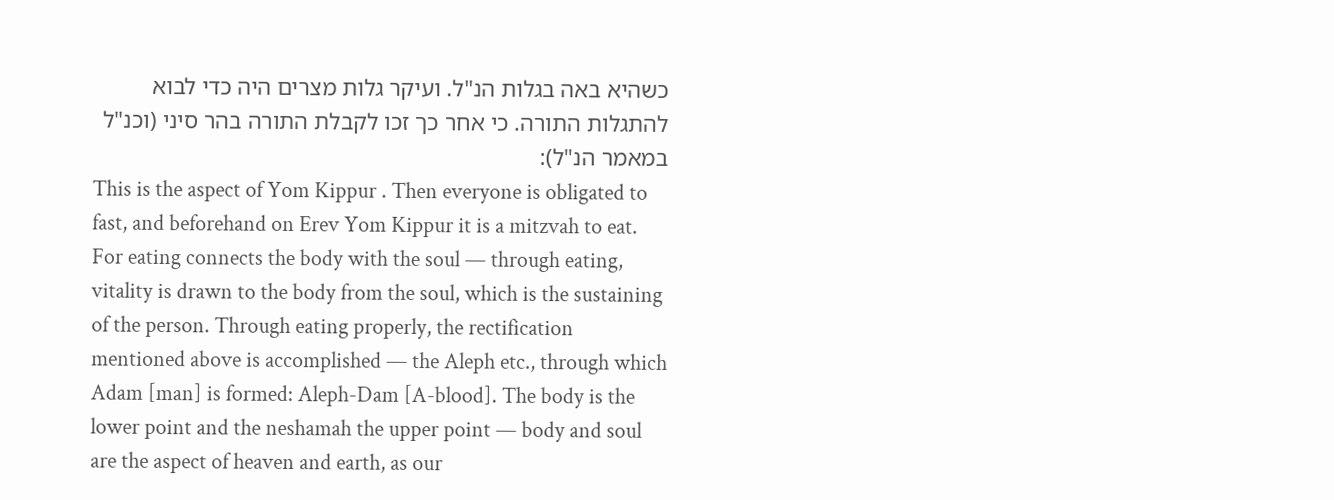כשהיא באה בגלות הנ"ל. ועיקר גלות מצרים היה כדי לבוא להתגלות התורה. כי אחר כך זכו לקבלת התורה בהר סיני (וכנ"ל במאמר הנ"ל):
This is the aspect of Yom Kippur . Then everyone is obligated to fast, and beforehand on Erev Yom Kippur it is a mitzvah to eat. For eating connects the body with the soul — through eating, vitality is drawn to the body from the soul, which is the sustaining of the person. Through eating properly, the rectification mentioned above is accomplished — the Aleph etc., through which Adam [man] is formed: Aleph-Dam [A-blood]. The body is the lower point and the neshamah the upper point — body and soul are the aspect of heaven and earth, as our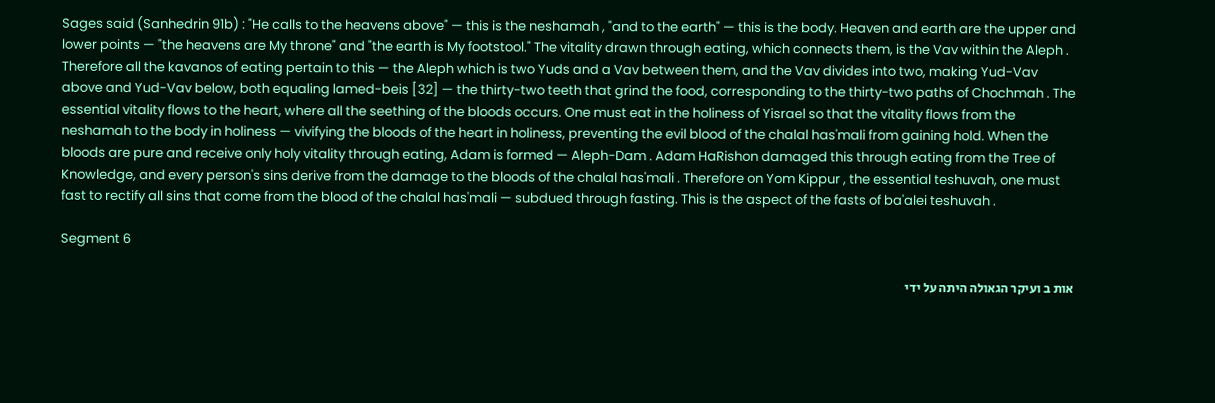Sages said (Sanhedrin 91b) : "He calls to the heavens above" — this is the neshamah , "and to the earth" — this is the body. Heaven and earth are the upper and lower points — "the heavens are My throne" and "the earth is My footstool." The vitality drawn through eating, which connects them, is the Vav within the Aleph . Therefore all the kavanos of eating pertain to this — the Aleph which is two Yuds and a Vav between them, and the Vav divides into two, making Yud-Vav above and Yud-Vav below, both equaling lamed-beis [32] — the thirty-two teeth that grind the food, corresponding to the thirty-two paths of Chochmah . The essential vitality flows to the heart, where all the seething of the bloods occurs. One must eat in the holiness of Yisrael so that the vitality flows from the neshamah to the body in holiness — vivifying the bloods of the heart in holiness, preventing the evil blood of the chalal has'mali from gaining hold. When the bloods are pure and receive only holy vitality through eating, Adam is formed — Aleph-Dam . Adam HaRishon damaged this through eating from the Tree of Knowledge, and every person's sins derive from the damage to the bloods of the chalal has'mali . Therefore on Yom Kippur , the essential teshuvah, one must fast to rectify all sins that come from the blood of the chalal has'mali — subdued through fasting. This is the aspect of the fasts of ba'alei teshuvah .

Segment 6

אות ב ועיקר הגאולה היתה על ידי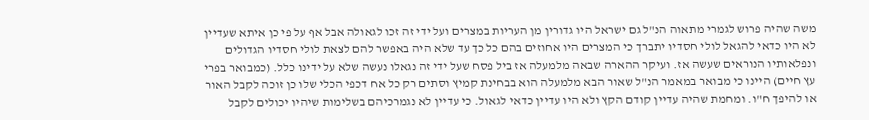משה שהיה פרוש לגמרי מתאוה הנ"ל גם ישראל היו גדורין מן העריות במצרים ועל ידי זה זכו לגאולה אבל אף על פי כן איתא שעדיין לא היו כדאי להגאל לולי חסדיו יתברך כי המצרים היו אחוזים בהם כל כך עד שלא היה באפשר להם לצאת לולי חסדיו הגדולים ונפלאותיו הנוראים שעשה אז. ועיקר ההארה שבאה מלמעלה אז ביל פסח שעל ידי זה נגאלו נעשה שלא על ידינו כלל. (כמבואר בפרי עץ חיים) היינו כי מבואר במאמר הנ"ל שאור הבא מלמעלה הוא בבחינת קמיץ וסתים רק כל אח דכפי הכלי שלו כן זוכה לקבל האור או להיפך ח"ו. ומחמת שהיה עדיין קודם הקץ ולא היו עדיין כדאי לגאול. כי עדיין לא נגמרכיהם בשלימות שיהיו יכולים לקבל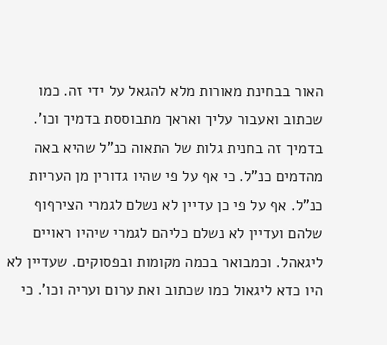האור בבחינת מאורות מלא להגאל על ידי זה. כמו שכתוב ואעבור עליך ואראך מתבוססת בדמיך וכו'. בדמיך זה בחנית גלות של התאוה כנ"ל שהיא באה מהדמים כנ"ל. כי אף על פי שהיו גדורין מן העריות כנ"ל. אף על פי כן עדיין לא נשלם לגמרי הצירףוף שלהם ועדיין לא נשלם כליהם לגמרי שיהיו ראויים ליגאהל. וכמבואר בכמה מקומות ובפסוקים. שעדיין לא היו כדא ליגאול כמו שכתוב ואת ערום ועריה וכו'. כי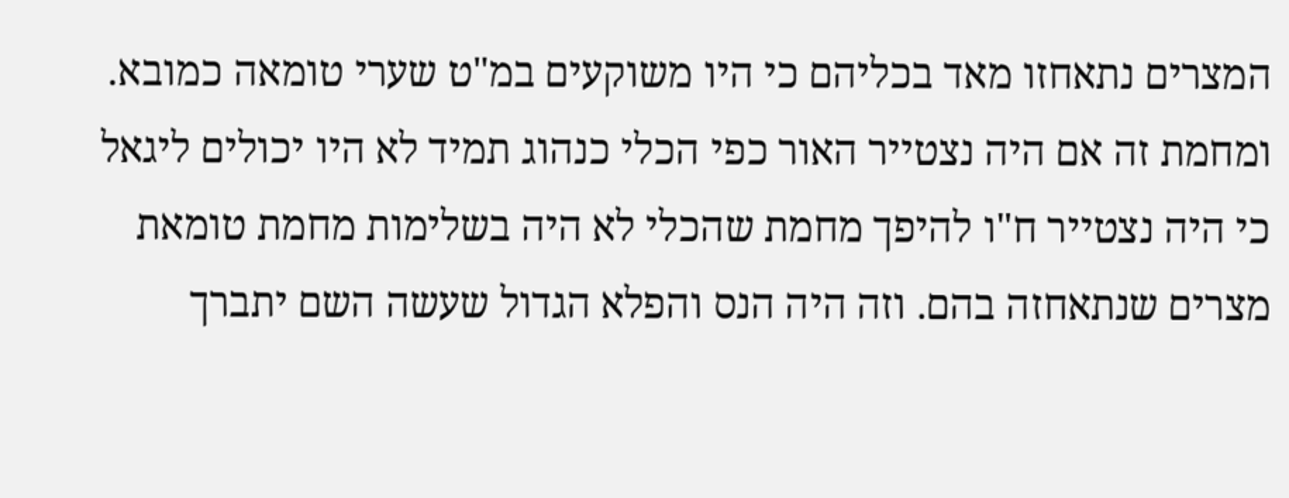המצרים נתאחזו מאד בכליהם כי היו משוקעים במ"ט שערי טומאה כמובא. ומחמת זה אם היה נצטייר האור כפי הכלי כנהוג תמיד לא היו יכולים ליגאל כי היה נצטייר ח"ו להיפך מחמת שהכלי לא היה בשלימות מחמת טומאת מצרים שנתאחזה בהם. וזה היה הנס והפלא הגדול שעשה השם יתברך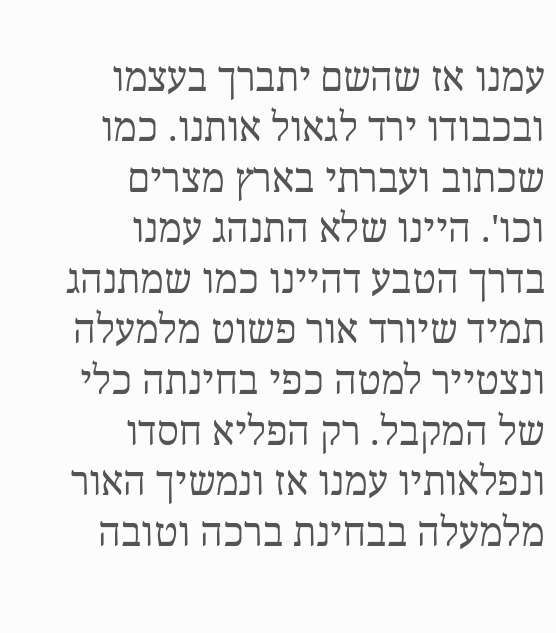עמנו אז שהשם יתברך בעצמו ובכבודו ירד לגאול אותנו. כמו שכתוב ועברתי בארץ מצרים וכו'. היינו שלא התנהג עמנו בדרך הטבע דהיינו כמו שמתנהג תמיד שיורד אור פשוט מלמעלה ונצטייר למטה כפי בחינתה כלי של המקבל. רק הפליא חסדו ונפלאותיו עמנו אז ונמשיך האור מלמעלה בבחינת ברכה וטובה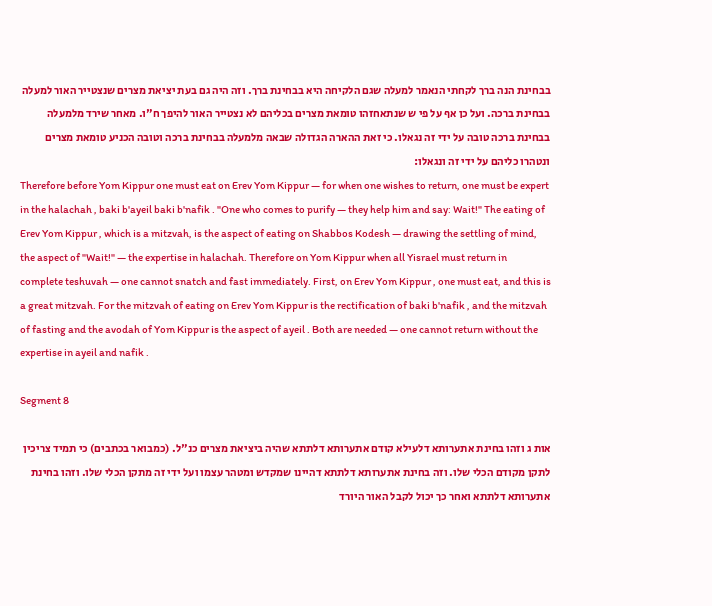בבחינת הנה ברך לקחתי הנאמר למעלה שגם הלקיחה היא בבחינת ברך. וזה היה גם בעת יציאת מצרים שנצטייר האור למעלה בבחינת ברכה. ועל כן אף על פי ש שנתאחזהו טומאת מצרים בכליהם לא נצטייר האור להיפך ח"ו. מאחר שירד מלמעלה בבחינת ברכה טובה על ידי זה נגאלו. כי זאת ההארה הגדולה שבאה מלמעלה בבחינת ברכה וטובה הכניע טומאת מצרים ונטהרו כליהם על ידי זה ונגאלו:
Therefore before Yom Kippur one must eat on Erev Yom Kippur — for when one wishes to return, one must be expert in the halachah , baki b'ayeil baki b'nafik . "One who comes to purify — they help him and say: Wait!" The eating of Erev Yom Kippur , which is a mitzvah, is the aspect of eating on Shabbos Kodesh — drawing the settling of mind, the aspect of "Wait!" — the expertise in halachah. Therefore on Yom Kippur when all Yisrael must return in complete teshuvah — one cannot snatch and fast immediately. First, on Erev Yom Kippur , one must eat, and this is a great mitzvah. For the mitzvah of eating on Erev Yom Kippur is the rectification of baki b'nafik , and the mitzvah of fasting and the avodah of Yom Kippur is the aspect of ayeil . Both are needed — one cannot return without the expertise in ayeil and nafik .

Segment 8

אות ג וזהו בחינת אתערותא דלעילא קודם אתערותא דלתתא שהיה ביציאת מצרים כנ"ל. (כמבואר בכתבים) כי תמיד צריכין לתקן מקודם הכלי שלו. וזה בחינת אתערותא דלתתא דהיינו שמקדש ומטהר עצמו ועל ידי זה מתקן הכלי שלו. וזהו בחינת אתערותא דלתתא ואחר כך יכול לקבל האור היורד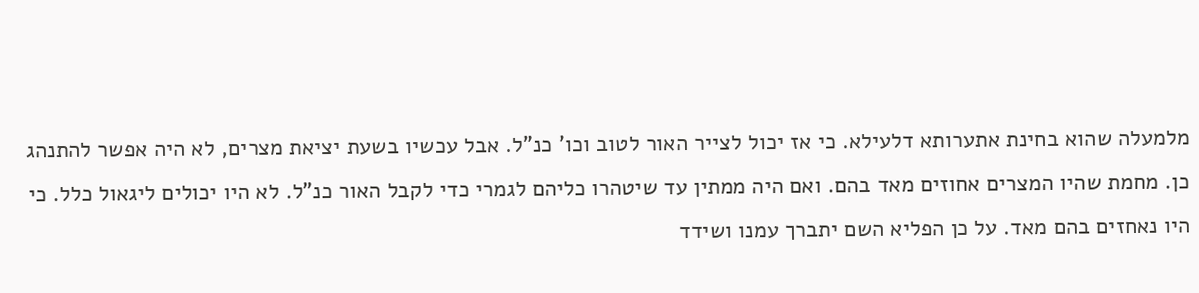מלמעלה שהוא בחינת אתערותא דלעילא. כי אז יכול לצייר האור לטוב וכו' כנ"ל. אבל עכשיו בשעת יציאת מצרים, לא היה אפשר להתנהג כן. מחמת שהיו המצרים אחוזים מאד בהם. ואם היה ממתין עד שיטהרו כליהם לגמרי כדי לקבל האור כנ"ל. לא היו יכולים ליגאול כלל. כי היו נאחזים בהם מאד. על כן הפליא השם יתברך עמנו ושידד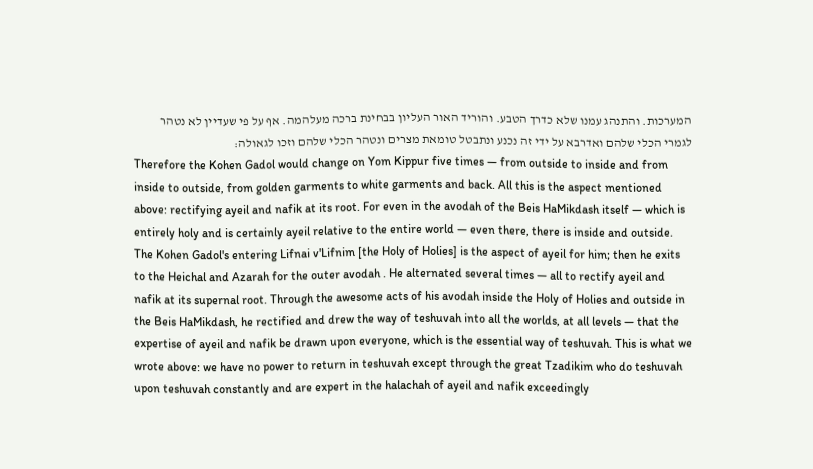המערכות. והתנהג עמנו שלא כדרך הטבע. והוריד האור העליון בבחינת ברכה מעלהמה. אף על פי שעדיין לא נטהר לגמרי הכלי שלהם ואדרבא על ידי זה נכנע ונתבטל טומאת מצרים ונטהר הכלי שלהם וזכו לגאולה:
Therefore the Kohen Gadol would change on Yom Kippur five times — from outside to inside and from inside to outside, from golden garments to white garments and back. All this is the aspect mentioned above: rectifying ayeil and nafik at its root. For even in the avodah of the Beis HaMikdash itself — which is entirely holy and is certainly ayeil relative to the entire world — even there, there is inside and outside. The Kohen Gadol's entering Lifnai v'Lifnim [the Holy of Holies] is the aspect of ayeil for him; then he exits to the Heichal and Azarah for the outer avodah . He alternated several times — all to rectify ayeil and nafik at its supernal root. Through the awesome acts of his avodah inside the Holy of Holies and outside in the Beis HaMikdash, he rectified and drew the way of teshuvah into all the worlds, at all levels — that the expertise of ayeil and nafik be drawn upon everyone, which is the essential way of teshuvah. This is what we wrote above: we have no power to return in teshuvah except through the great Tzadikim who do teshuvah upon teshuvah constantly and are expert in the halachah of ayeil and nafik exceedingly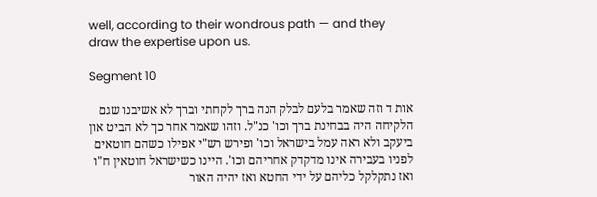well, according to their wondrous path — and they draw the expertise upon us.

Segment 10

אות ד וזה שאמר בלעם לבלק הנה ברך לקחתי וברך לא אשיבנו שגם הלקיחה היה בבחינת ברך וכו' כנ"ל. וזהו שאמר אחר כך לא הביט און ביעקב ולא ראה עמל בישראל וכו' ופירש רש"י אפילו כשהם חוטאים לפניו בעבירה אינו מדקדק אחריהם וכו'. היינו כשישראל חוטאין ח"ו ואז נתקלקל כליהם על ידי החטא ואז יהיה האור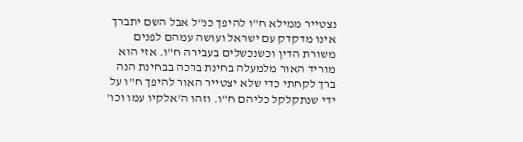נצטייר ממילא ח"ו להיפך כנ"ל אבל השם יתברך אינו מדקדק עם ישראל ועושה עמהם לפנים משורת הדין וכשנכשלים בעבירה ח"ו. אזי הוא מוריד האור מלמעלה בחינת ברכה בבחינת הנה ברך לקחתי כדי שלא יצטייר האור להיפך ח"ו על ידי שנתקלקל כליהם ח"ו. וזהו ה'אלקיו עמו וכו'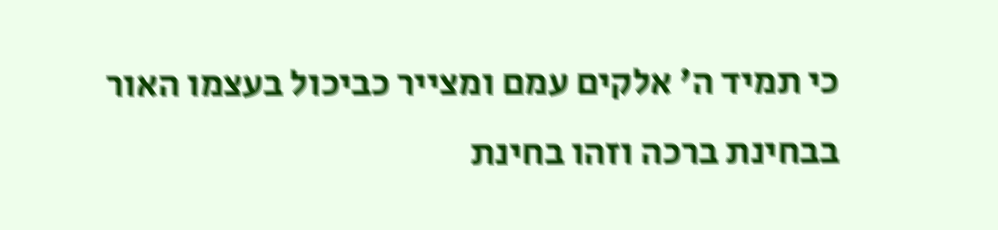כי תמיד ה' אלקים עמם ומצייר כביכול בעצמו האור בבחינת ברכה וזהו בחינת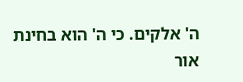ה' אלקים. כי ה' הוא בחינת אור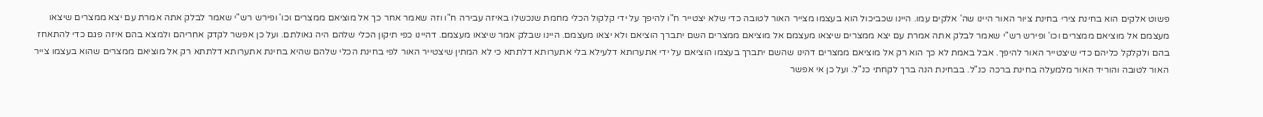פשוט אלקים הוא בחינת צירי בחינת ציור האור היינו שה' אלקים עמו. היינו שכביכול הוא בעצמו מצייר האור לטובה כדי שלא יצטייר ח"ו להיפך על ידי קלקול הכלי מחמת שנכשלו באיזה עבירה ח"ו וזה שאמר אחר כך אל מוציאם ממצרים וכו' ופירש רש"י שאמר לבלק אתה אמרת עם יצא ממצרים שיצאו מעצמם אל מוציאם ממצרים וכו' ופירש רש"י שאמר לבלק אתה אמרת עם יצא ממצרים שיצאו מעצמם אל מוציאם ממצרים השם יתברך הוציאם ולא יצאו מעצמם. היינו שבלק אמר שיצאו מעצמם. דהיינו כפי תיקון הכלי שלהם היה גאולתם. ועל כן אפשר לקדק אחריהם ולמצא בהם איזה פגם כדי להתאחז בהם ולקלקל כליהם כדי שיצטייר האור להיפך. אבל באמת לא כך הוא רק אל מוציאם ממצרים דהינו שהשם יתברך בעצמו הוציאם על ידי אתערותא דלעילא בלי אתערותא דלתתא כי לא המתין שיצטייר האור לפי בחינת הכלי שלהם שהיא בחינת אתערותא דלתתא רק אל מוציאם ממצרים שהוא בעצמו צייר האור לטובה והוריד האור מלמעלה בחינת ברכה כנ"ל. בבחינת הנה ברך לקחתי כנ"ל. ועל כן אי אפשר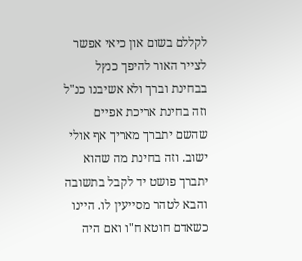לקללם בשום און כיאי אפשר לצייר האור להיפך כנץל בבחינת וברך ולא אשיבנו כנ"ל וזה בחינת אריכת אפיים שהשם יתברך מאריך אף אולי ישוב. וזה בחינת מה שהוא יתברך פושט יד לקבל בתשובה והבא לטהר מסייעין לו. היינו כשאדם חוטא ח"ו ואם היה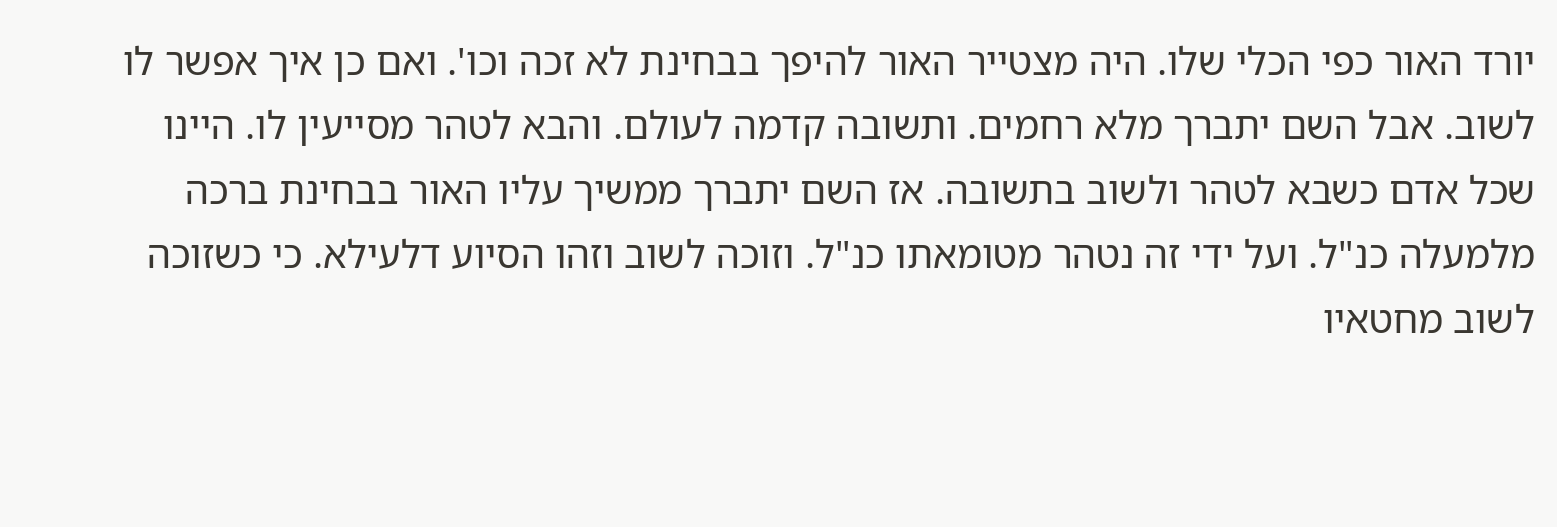יורד האור כפי הכלי שלו. היה מצטייר האור להיפך בבחינת לא זכה וכו'. ואם כן איך אפשר לו לשוב. אבל השם יתברך מלא רחמים. ותשובה קדמה לעולם. והבא לטהר מסייעין לו. היינו שכל אדם כשבא לטהר ולשוב בתשובה. אז השם יתברך ממשיך עליו האור בבחינת ברכה מלמעלה כנ"ל. ועל ידי זה נטהר מטומאתו כנ"ל. וזוכה לשוב וזהו הסיוע דלעילא. כי כשזוכה לשוב מחטאיו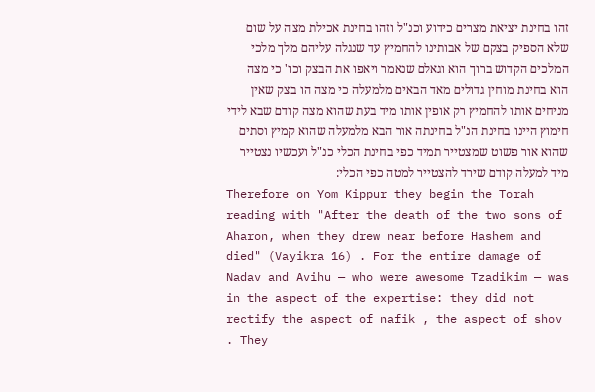זהו בחינת יציאת מצרים כידוע וכנ"ל וזהו בחינת אכילת מצה על שום שלא הספיק בצקם של אבותינו להחמיץ עד שנגלה עליהם מלך מלכי המלכים הקדוש ברוך הוא וגאלם שנאמר ויאפו את הבצק וכו' כי מצה הוא בחינת מוחין גדולים מאד הבאים מלמעלה כי מצה הו בצק שאין מניחים אותו להחמיץ רק אופין אותו מיד בעת שהוא מצה קודם שבא לידי חימוץ היינו בחינת הנ"ל בחינתה אור הבא מלמעלה שהוא קמיץ וסתים שהוא אור פשוט שמצטייר תמיד כפי בחינת הכלי כנ"ל ועכשיו נצטייר מיד למעלה קודם שירד להצטייר למטה כפי הכלי:
Therefore on Yom Kippur they begin the Torah reading with "After the death of the two sons of Aharon, when they drew near before Hashem and died" (Vayikra 16) . For the entire damage of Nadav and Avihu — who were awesome Tzadikim — was in the aspect of the expertise: they did not rectify the aspect of nafik , the aspect of shov . They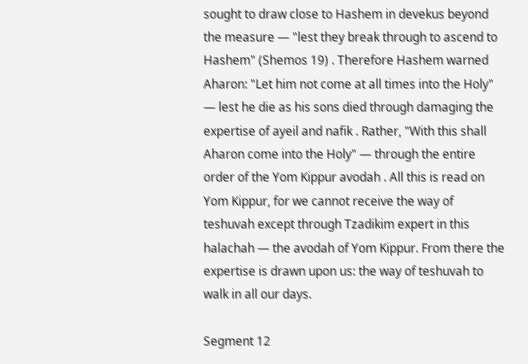sought to draw close to Hashem in devekus beyond the measure — "lest they break through to ascend to Hashem" (Shemos 19) . Therefore Hashem warned Aharon: "Let him not come at all times into the Holy" — lest he die as his sons died through damaging the expertise of ayeil and nafik . Rather, "With this shall Aharon come into the Holy" — through the entire order of the Yom Kippur avodah . All this is read on Yom Kippur, for we cannot receive the way of teshuvah except through Tzadikim expert in this halachah — the avodah of Yom Kippur. From there the expertise is drawn upon us: the way of teshuvah to walk in all our days.

Segment 12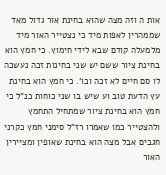אות ה וזה מצה שהוא בחינת אור גדול מאד שממהרין לאפות מיד כי נצטייר האור מיד מלמעלה קודם שבא לידי חימוץ. כי חמץ הוא בחינת ציור ששם יש שני בחינות זכה נעשכה לו סם חיים לא זכה וכו'. כי חמץ הוא בחינת עץ הדעת טוב וע שיש בו שני כוחות כנ"ל כי חמץ הוא בחינת ציור שמתחיל התחמץ ולהצטייר כמו שאמרו רז"ל סימני חמץ כקרני חגבים אבל מצה הוא בחינת שאופין ומציירין האור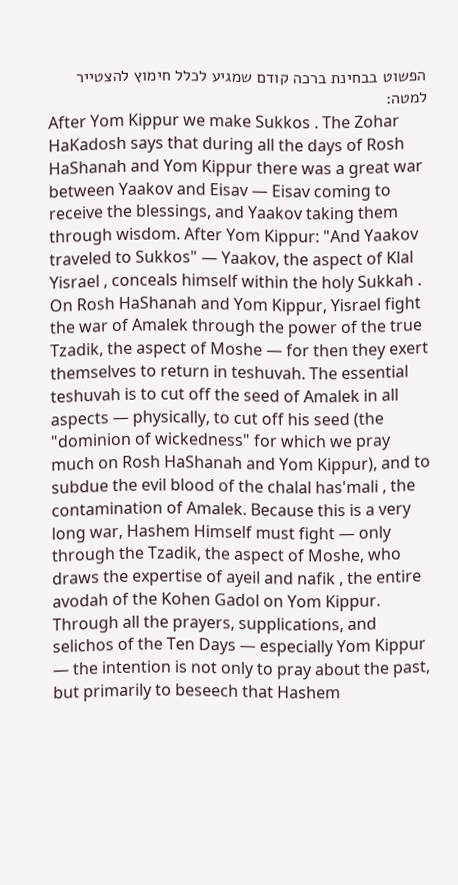הפשוט בבחינת ברכה קודם שמגיע לכלל חימוץ להצטייר למטה:
After Yom Kippur we make Sukkos . The Zohar HaKadosh says that during all the days of Rosh HaShanah and Yom Kippur there was a great war between Yaakov and Eisav — Eisav coming to receive the blessings, and Yaakov taking them through wisdom. After Yom Kippur: "And Yaakov traveled to Sukkos" — Yaakov, the aspect of Klal Yisrael , conceals himself within the holy Sukkah . On Rosh HaShanah and Yom Kippur, Yisrael fight the war of Amalek through the power of the true Tzadik, the aspect of Moshe — for then they exert themselves to return in teshuvah. The essential teshuvah is to cut off the seed of Amalek in all aspects — physically, to cut off his seed (the "dominion of wickedness" for which we pray much on Rosh HaShanah and Yom Kippur), and to subdue the evil blood of the chalal has'mali , the contamination of Amalek. Because this is a very long war, Hashem Himself must fight — only through the Tzadik, the aspect of Moshe, who draws the expertise of ayeil and nafik , the entire avodah of the Kohen Gadol on Yom Kippur. Through all the prayers, supplications, and selichos of the Ten Days — especially Yom Kippur — the intention is not only to pray about the past, but primarily to beseech that Hashem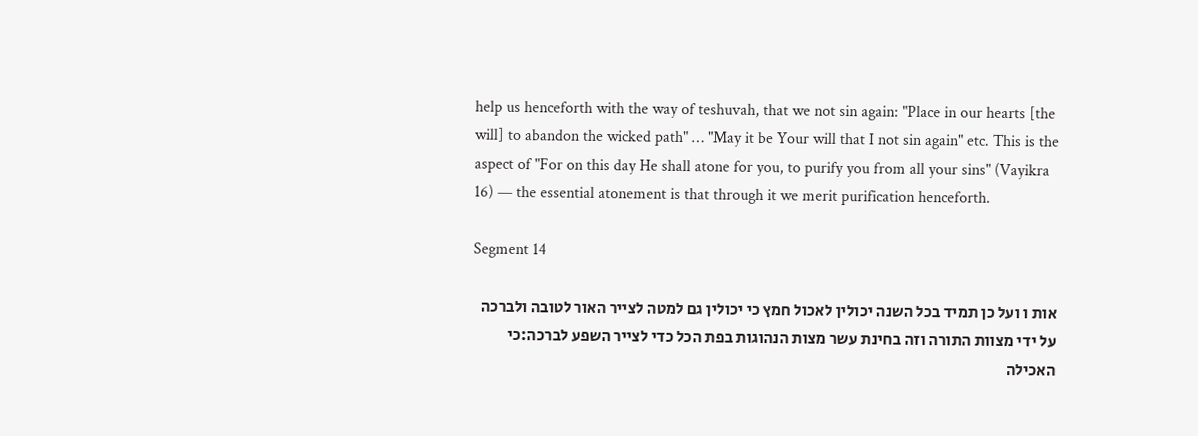help us henceforth with the way of teshuvah, that we not sin again: "Place in our hearts [the will] to abandon the wicked path" … "May it be Your will that I not sin again" etc. This is the aspect of "For on this day He shall atone for you, to purify you from all your sins" (Vayikra 16) — the essential atonement is that through it we merit purification henceforth.

Segment 14

אות ו ועל כן תמיד בכל השנה יכולין לאכול חמץ כי יכולין גם למטה לצייר האור לטובה ולברכה על ידי מצוות התורה וזה בחינת עשר מצות הנהוגות בפת הכל כדי לצייר השפע לברכה:כי האכילה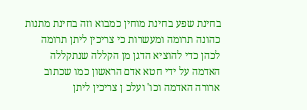בחינת שפע בחינת מוחין כמבוא וזה בחינת מתנות כהונה תרומה ומעשרות כי צריכין ליתן תרומה לכהן כדי להוציא הדגן מן הקללה שנתקללה האדמה על ידי חטא אדם הראשון כמו שכתוב ארורה האדמה וכו' ועלכ ן צריכין ליתן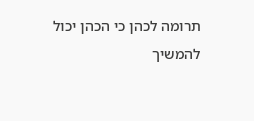תרומה לכהן כי הכהן יכול להמשיך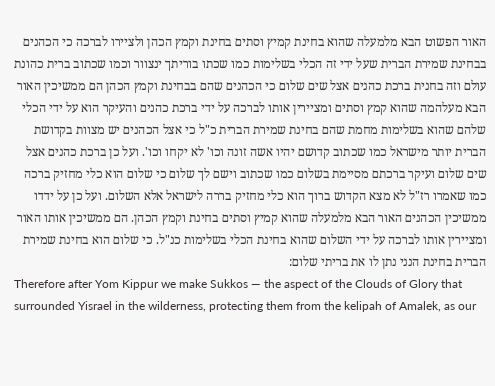האור הפשוט הבא מלמעלה שהוא בחינת קמיץ וסתים בחינת וקמץ הכהן ולציירו לברכה כי הכהנים בבחינת שמירת הברית שעל ידי זה הכלי בשלימות כמו שכתו בוריתך ינצוור וכמו שכתוב ברית כהונת עולם וזה בחנית ברכת כהנים אצל שים שלום כי הכהנים שהם בבחינת וקמץ הכהן הם ממשיכין האור הבא מעלהמה שהוא קמץ וסתים ומציירין אותו לברכה על ידי ברכת כהנים והעיקר הוא על ידי הכלי שלהם שהוא בשלימות מחמת שהם בחינת שמירת הברית כ"ל כי אצל הכהנים יש מצוות בקדושת הברית יותר מישראל כמו שכתוב קדושם יהיו אשה זונה וכו' לא יקחו וכו'. ועל כן ברכת כהנים אצל שים שלום ועיקר ברכתם מסיימת בשלום כמו שכתוב וישם לך שלום כי שלום הוא כלי מחזיק ברכה כמו שאמרו רז"ל לא מצא הקדוש ברוך הוא כלי מחזיק בררה לישראל אלא השלום. ועל כן על ידדו ממשיכין הכהנים האור הבא מלמעלה שהוא קמיץ וסתים בחינת וקמץ הכהן. הם ממשיכין אותו האור ומציירין אותו לברכה על ידי השלום שהוא בחינת הכלי בשלימות כנ"ל. כי שלום הוא בחינת שמירת הברית בחינת הנני נתן לו את בריתי שלום:
Therefore after Yom Kippur we make Sukkos — the aspect of the Clouds of Glory that surrounded Yisrael in the wilderness, protecting them from the kelipah of Amalek, as our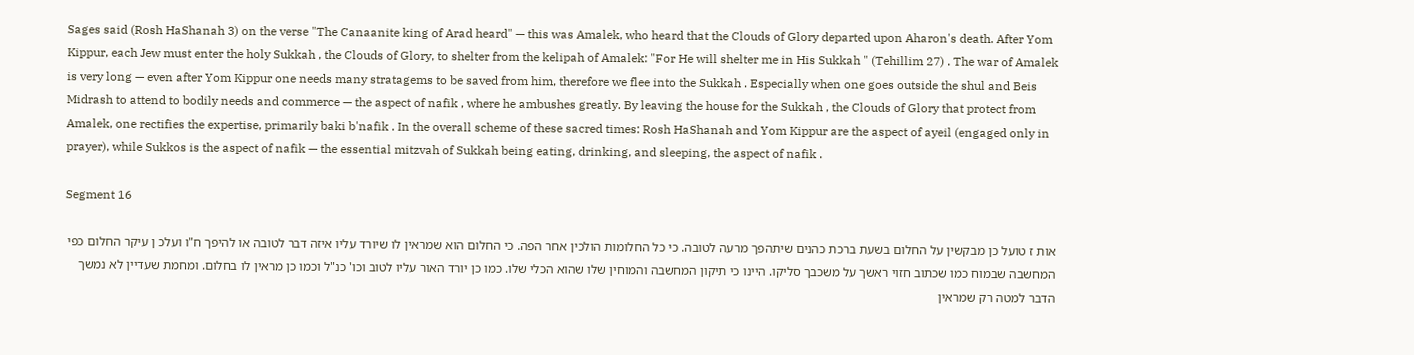Sages said (Rosh HaShanah 3) on the verse "The Canaanite king of Arad heard" — this was Amalek, who heard that the Clouds of Glory departed upon Aharon's death. After Yom Kippur, each Jew must enter the holy Sukkah , the Clouds of Glory, to shelter from the kelipah of Amalek: "For He will shelter me in His Sukkah " (Tehillim 27) . The war of Amalek is very long — even after Yom Kippur one needs many stratagems to be saved from him, therefore we flee into the Sukkah . Especially when one goes outside the shul and Beis Midrash to attend to bodily needs and commerce — the aspect of nafik , where he ambushes greatly. By leaving the house for the Sukkah , the Clouds of Glory that protect from Amalek, one rectifies the expertise, primarily baki b'nafik . In the overall scheme of these sacred times: Rosh HaShanah and Yom Kippur are the aspect of ayeil (engaged only in prayer), while Sukkos is the aspect of nafik — the essential mitzvah of Sukkah being eating, drinking, and sleeping, the aspect of nafik .

Segment 16

אות ז טועל כן מבקשין על החלום בשעת ברכת כהנים שיתהפך מרעה לטובה. כי כל החלומות הולכין אחר הפה. כי החלום הוא שמראין לו שיורד עליו איזה דבר לטובה או להיפך ח"ו ועלכ ן עיקר החלום כפי המחשבה שבמוח כמו שכתוב חזוי ראשך על משכבך סליקו. היינו כי תיקון המחשבה והמוחין שלו שהוא הכלי שלו. כמו כן יורד האור עליו לטוב וכו' כנ"ל וכמו כן מראין לו בחלום. ומחמת שעדיין לא נמשך הדבר למטה רק שמראין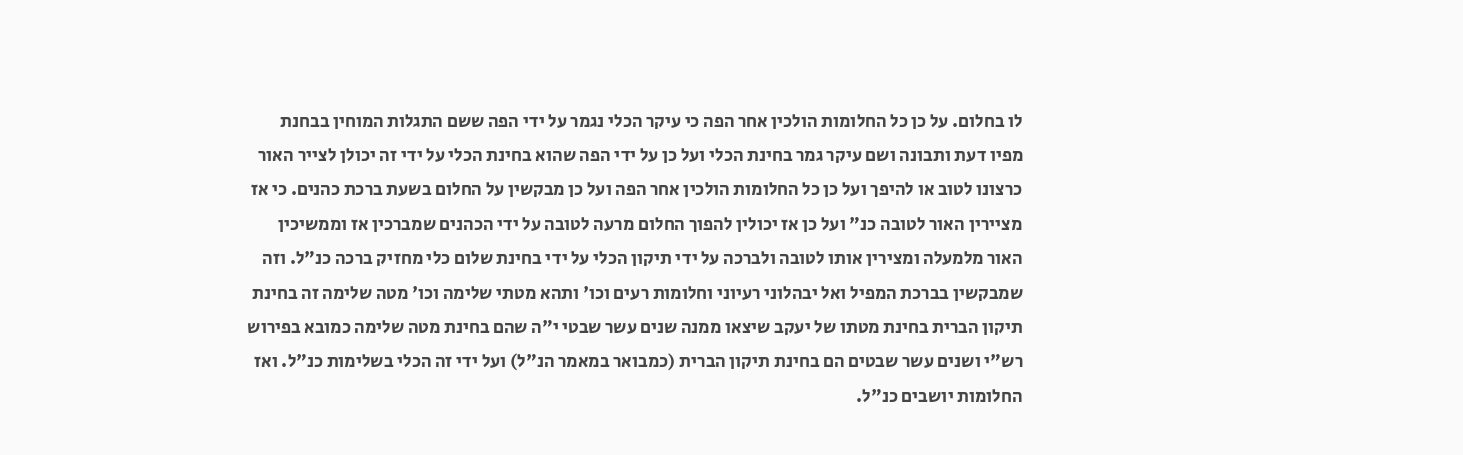לו בחלום. על כן כל החלומות הולכין אחר הפה כי עיקר הכלי נגמר על ידי הפה ששם התגלות המוחין בבחנת מפיו דעת ותבונה ושם עיקר גמר בחינת הכלי ועל כן על ידי הפה שהוא בחינת הכלי על ידי זה יכולן לצייר האור כרצונו לטוב או להיפך ועל כן כל החלומות הולכין אחר הפה ועל כן מבקשין על החלום בשעת ברכת כהנים. כי אז מציירין האור לטובה כנ" ועל כן אז יכולין להפוך החלום מרעה לטובה על ידי הכהנים שמברכין אז וממשיכין האור מלמעלה ומצירין אותו לטובה ולברכה על ידי תיקון הכלי על ידי בחינת שלום כלי מחזיק ברכה כנ"ל. וזה שמבקשין בברכת המפיל ואל יבהלוני רעיוני וחלומות רעים וכו' ותהא מטתי שלימה וכו' מטה שלימה זה בחינת תיקון הברית בחינת מטתו של יעקב שיצאו ממנה שנים עשר שבטי י"ה שהם בחינת מטה שלימה כמובא בפירוש רש"י ושנים עשר שבטים הם בחינת תיקון הברית (כמבואר במאמר הנ"ל) ועל ידי זה הכלי בשלימות כנ"ל. ואז החלומות יושבים כנ"ל.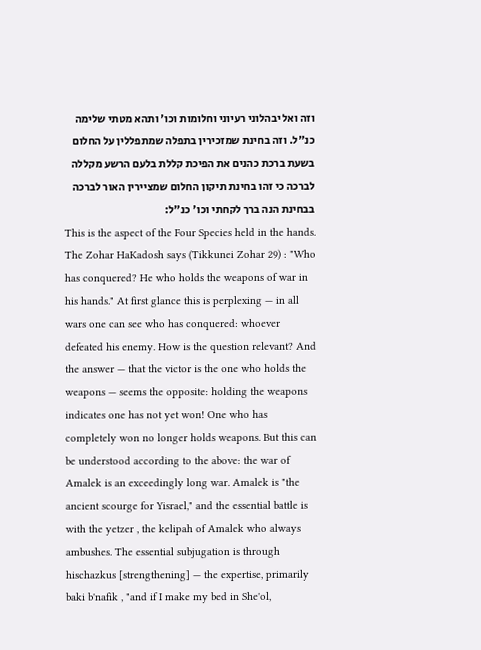וזה ואל יבהלוני רעיוני וחלומות וכו' ותהא מטתי שלימה כנ"ל. וזה בחינת שמזכירין בתפלה שמתפללין על החלום בשעת ברכת כהנים את הפיכת קללת בלעם הרשע מקללה לברכה כי זהו בחינת תיקון החלום שמציירין האור לברכה בבחינת הנה ברך לקחתי וכו' כנ"ל:
This is the aspect of the Four Species held in the hands. The Zohar HaKadosh says (Tikkunei Zohar 29) : "Who has conquered? He who holds the weapons of war in his hands." At first glance this is perplexing — in all wars one can see who has conquered: whoever defeated his enemy. How is the question relevant? And the answer — that the victor is the one who holds the weapons — seems the opposite: holding the weapons indicates one has not yet won! One who has completely won no longer holds weapons. But this can be understood according to the above: the war of Amalek is an exceedingly long war. Amalek is "the ancient scourge for Yisrael," and the essential battle is with the yetzer , the kelipah of Amalek who always ambushes. The essential subjugation is through hischazkus [strengthening] — the expertise, primarily baki b'nafik , "and if I make my bed in She'ol,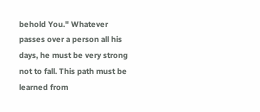behold You." Whatever passes over a person all his days, he must be very strong not to fall. This path must be learned from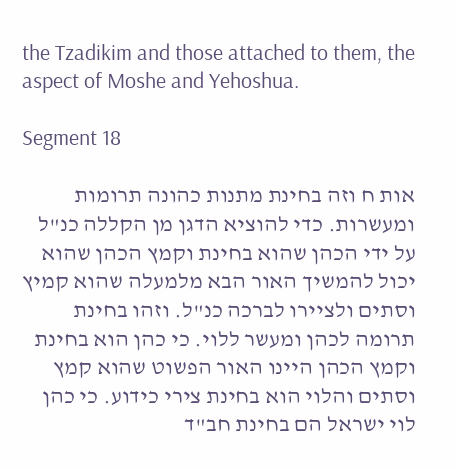the Tzadikim and those attached to them, the aspect of Moshe and Yehoshua.

Segment 18

אות ח וזה בחינת מתנות כהונה תרומות ומעשרות. כדי להוציא הדגן מן הקללה כנ"ל על ידי הכהן שהוא בחינת וקמץ הכהן שהוא יכול להמשיך האור הבא מלמעלה שהוא קמיץ וסתים ולציירו לברכה כנ"ל. וזהו בחינת תרומה לכהן ומעשר ללוי. כי כהן הוא בחינת וקמץ הכהן היינו האור הפשוט שהוא קמץ וסתים והלוי הוא בחינת צירי כידוע. כי כהן לוי ישראל הם בחינת חב"ד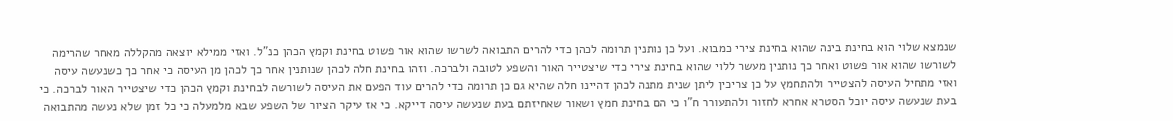שנמצא שלוי הוא בחינת בינה שהוא בחינת צירי כמבוא. ועל כן נותנין תרומה לכהן כדי להרים התבואה לשרשו שהוא אור פשוט בחינת וקמץ הכהן כנ"ל. ואזי ממילא יוצאה מהקללה מאחר שהרימה לשורשו שהוא אור פשוט ואחר כך נותנין מעשר ללוי שהוא בחינת צירי כדי שיצטייר האור והשפע לטובה ולברכה. וזהו בחינת חלה לכהן שנותנין אחר כך לכהן מן העיסה כי אחר כך כשנעשה עיסה ואזי מתחיל העיסה להצטייר ולהתחמץ על כן צריכין ליתן שנית מתנה לכהן דהיינו חלה שהיא גם כן תרומה כדי להרים עוד הפעם את העיסה לשורשה לבחינת וקמץ הכהן כדי שיצטייר האור לברכה. כי בעת שנעשה עיסה יוכל הסטרא אחרא לחזור ולהתעורר ח"ו כי הם בחינת חמץ ושאור שאחיזתם בעת שנעשה עיסה דייקא. כי אז עיקר הציור של השפע שבא מלמעלה כי כל זמן שלא נעשה מהתבואה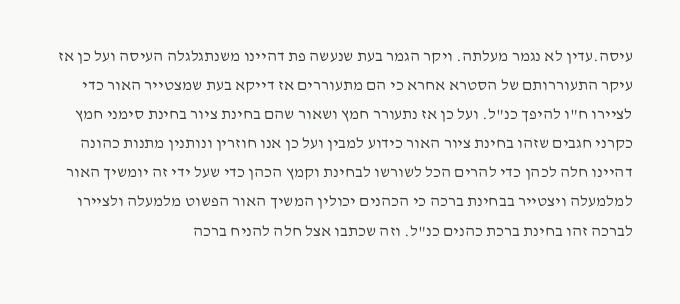עיסה.עדין לא נגמר מעלתה. ויקר הגמר בעת שנעשה פת דהיינו משנתגלגלה העיסה ועל כן אז עיקר התעוררותם של הסטרא אחרא כי הם מתעוררים אז דייקא בעת שמצטייר האור כדי לציירו ח"ו להיפך כנ"ל. ועל כן אז נתעורר חמץ ושאור שהם בחינת ציור בחינת סימני חמץ כקרני חגבים שזהו בחינת ציור האור כידוע למבין ועל כן אנו חוזרין ונותנין מתנות כהונה דהיינו חלה לכהן כדי להרים הכל לשורשו לבחינת וקמץ הכהן כדי שעל ידי זה יומשיך האור למלמעלה ויצטייר בבחינת ברכה כי הכהנים יכולין המשיך האור הפשוט מלמעלה ולציירו לברכה זהו בחינת ברכת כהנים כנ"ל. וזה שכתבו אצל חלה להניח ברכה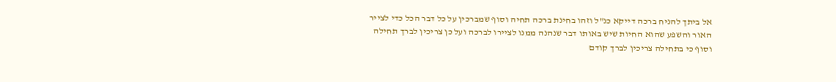אל ביתך להניח ברכה דייקא כנ"ל וזהו בחינת ברכה תחיה וסוף שמברכין על כל דבר הכל כדי לצייר האור והשפע שהוא החיות שיש באותו דבר שנהנה ממנו לציירו לברכה ועל כן צריכין לברך תחילה וסוף כי בתחילה צריכין לברך קודם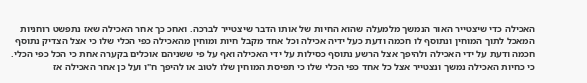האכילה כדי שיצטייר האור הנמשך מלמעלה שהוא החיות של אותו הדבר שיצטייר לברכה. ואחכ כך אחר האכילה שאז נתפשט רוחניות המאכל לתוך המוחין ונתוסף לו חכמה ודעת כעל ידיה אכילה וכל אחד מקבל חיות ומוחין מהאכילה כפי הכלי שלו כי אצל הצדיק נתוסף חכמה ודעת על ידי האכילה ולהיפך אצל הרשע נתוסף כסילות על ידי האכילה ואף על פי ששניהם אוכלים בקערה אחת כי הכל כפי הכלי. כי כחיות האכילה נמשך ונצטייר אצל כל אחד כפי הכלי שלו כי תפיסת המוחין שלו לטוב או להיפך ח"ו ועל כן אחר האכילה אז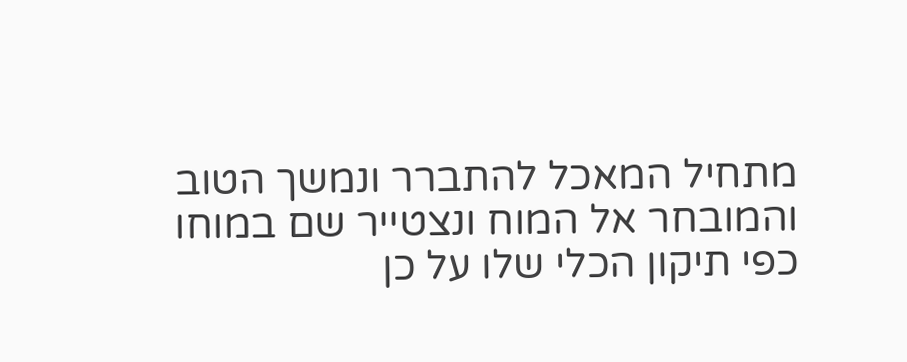מתחיל המאכל להתברר ונמשך הטוב והמובחר אל המוח ונצטייר שם במוחו כפי תיקון הכלי שלו על כן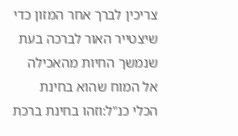צריכין לברך אחר המזון כדי שיצטייר האור לברכה בעת שנמשך החיות מהאכילה אל המוח שהוא בחינת הכלי כנ"ל:וזהו בחינת ברכת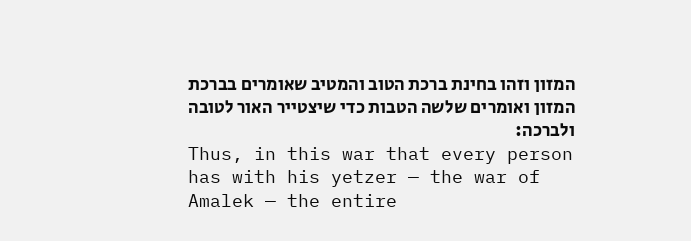המזון וזהו בחינת ברכת הטוב והמטיב שאומרים בברכת המזון ואומרים שלשה הטבות כדי שיצטייר האור לטובה ולברכה:
Thus, in this war that every person has with his yetzer — the war of Amalek — the entire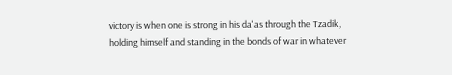victory is when one is strong in his da'as through the Tzadik, holding himself and standing in the bonds of war in whatever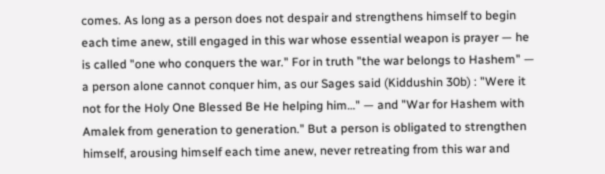comes. As long as a person does not despair and strengthens himself to begin each time anew, still engaged in this war whose essential weapon is prayer — he is called "one who conquers the war." For in truth "the war belongs to Hashem" — a person alone cannot conquer him, as our Sages said (Kiddushin 30b) : "Were it not for the Holy One Blessed Be He helping him…" — and "War for Hashem with Amalek from generation to generation." But a person is obligated to strengthen himself, arousing himself each time anew, never retreating from this war and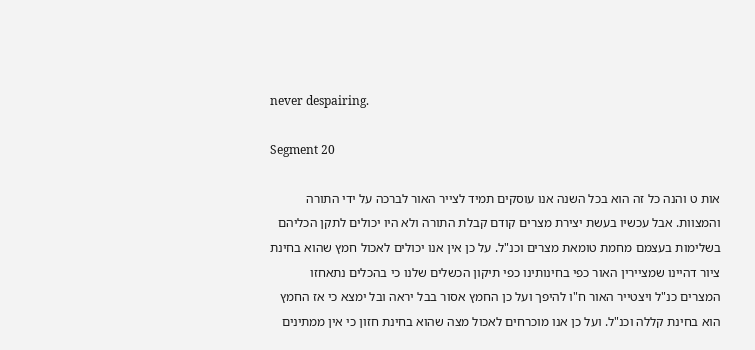never despairing.

Segment 20

אות ט והנה כל זה הוא בכל השנה אנו עוסקים תמיד לצייר האור לברכה על ידי התורה והמצוות. אבל עכשיו בעשת יצירת מצרים קודם קבלת התורה ולא היו יכולים לתקן הכליהם בשלימות בעצמם מחמת טומאת מצרים וכנ"ל. על כן אין אנו יכולים לאכול חמץ שהוא בחינת ציור דהיינו שמציירין האור כפי בחינותינו כפי תיקון הכשלים שלנו כי בהכלים נתאחזו המצרים כנ"ל ויצטייר האור ח"ו להיפך ועל כן החמץ אסור בבל יראה ובל ימצא כי אז החמץ הוא בחינת קללה וכנ"ל. ועל כן אנו מוכרחים לאכול מצה שהוא בחינת חזון כי אין ממתינים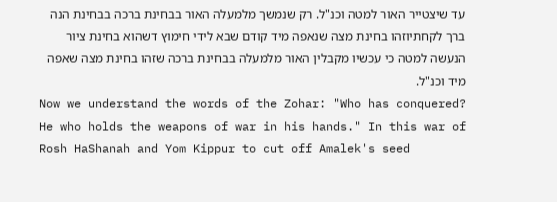עד שיצטייר האור למטה וכנ"ל. רק שנמשך מלמעלה האור בבחינת ברכה בבחינת הנה ברך לקחתיוזהו בחינת מצה שנאפה מיד קודם שבא לידי חימוץ דשהוא בחינת ציור הנעשה למטה כי עכשיו מקבלין האור מלמעלה בבחינת ברכה שזהו בחינת מצה שאפה מיד וכנ"ל.
Now we understand the words of the Zohar: "Who has conquered? He who holds the weapons of war in his hands." In this war of Rosh HaShanah and Yom Kippur to cut off Amalek's seed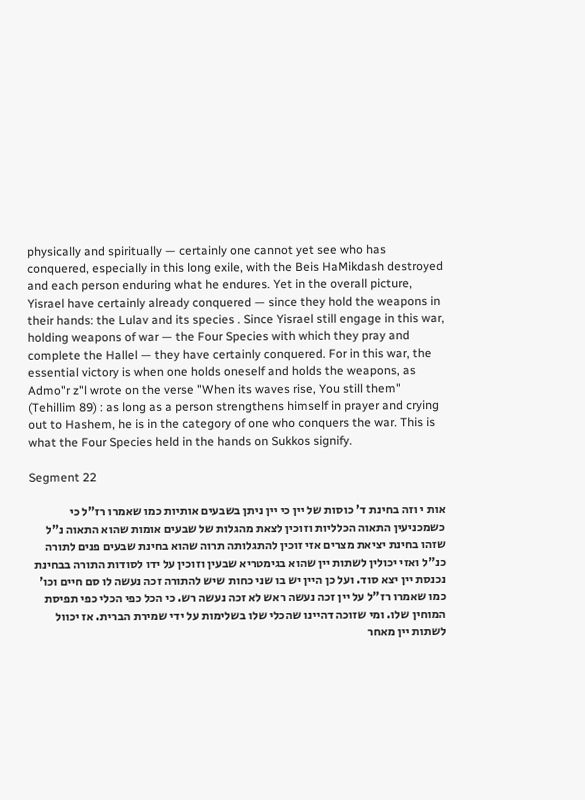physically and spiritually — certainly one cannot yet see who has conquered, especially in this long exile, with the Beis HaMikdash destroyed and each person enduring what he endures. Yet in the overall picture, Yisrael have certainly already conquered — since they hold the weapons in their hands: the Lulav and its species . Since Yisrael still engage in this war, holding weapons of war — the Four Species with which they pray and complete the Hallel — they have certainly conquered. For in this war, the essential victory is when one holds oneself and holds the weapons, as Admo"r z"l wrote on the verse "When its waves rise, You still them" (Tehillim 89) : as long as a person strengthens himself in prayer and crying out to Hashem, he is in the category of one who conquers the war. This is what the Four Species held in the hands on Sukkos signify.

Segment 22

אות י וזה בחינת ד' כוסות של יין כי יין ניתן בשבעים אותיות כמו שאמרו רז"ל כי כשמכניעין התאוה הכלליות וזוכין לצאת מהגלות של שבעים אומות שהוא התאוה נ"ל שזהו בחינת יציאת מצרים אזי זוכין להתגלותה תרוה שהוא בחינת שבעים פנים לתורה כנ"ל ואזי יכולין לשתות יין שהוא בגימטריא שבעין וזוכין על ידו לסודות התורה בבחינת נכנסת יין יצא סוד. ועל כן היין יש בו שני כחות שיש להתורה זכה נעשה לו סם חיים וכו' כמו שאמרו רז"ל על יין זכה נעשה ראש לא זכה נעשה רש. כי הכל כפי הכלי כפי תפיסת המוחין שלו. ומי שזוכה דהיינו שהכלי שלו בשלימות על ידי שמירת הברית. אז יכוול לשתות יין מאחר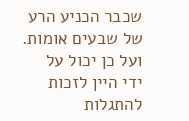שכבר הכניע הרע של שבעים אומות. ועל כן יכול על ידי היין לזכות להתגלות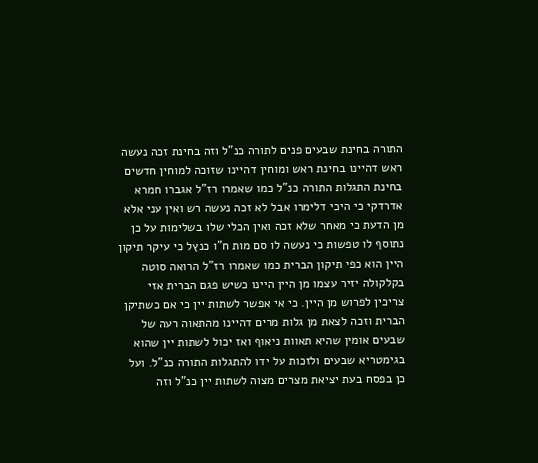התורה בחינת שבעים פנים לתורה כנ"ל וזה בחינת זכה נעשה ראש דהיינו בחינת ראש ומוחין דהיינו שזוכה למוחין חדשים בחינת התגלות התורה כנ"ל כמו שאמרו רז"ל אגברו חמרא אדרדקי כי היכי דלימרו אבל לא זכה נעשה רש ואין עני אלא מן הדעת כי מאחר שלא זכה ואין הכלי שלו בשלימות על כן נתוסף לו טפשות כי נעשה לו סם מות ח"ו כנץל כי עיקר תיקון היין הוא כפי תיקון הברית כמו שאמרו רז"ל הרואה סוטה בקלקולה יזיר עצמו מן היין היינו כשיש פגם הברית אזי צריכין לפרוש מן היין. כי אי אפשר לשתות יין כי אם כשתיקן הברית וזכה לצאת מן גלות מרים דהיינו מהתאוה רעה של שבעים אומין שהיא תאוות ניאוף ואז יכול לשתות יין שהוא בגימטריא שבעים ולזכות על ידו להתגלות התורה כנ"ל. ועל כן בפסח בעת יציאת מצרים מצוה לשתות יין כנ"ל וזה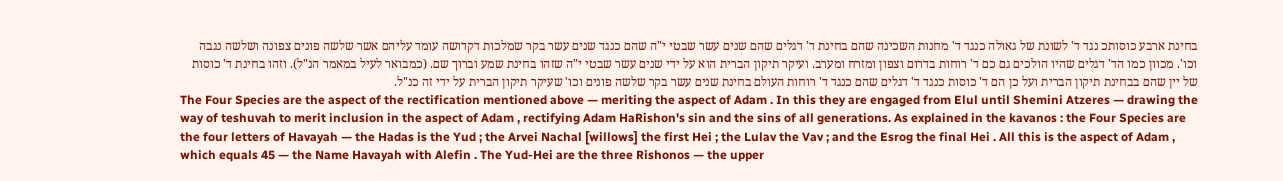בחינת ארבע כוסותכ נגד ד' לשונת של גאולה כנגד ד' מחנות השכינה שהם בחינת ד' דגלים שהם שנים עשר שבטי י"ה שהם כנגד שנים עשר בקר שמלכות דקדושה עומד עליהם אשר שלשה פונים צפונה ושלשה נגבה וכו'. מכוון כמו הד' דגלים שהיו הולכים גם כם ד' רוחות בדרום וצפון ומזרח ומערב. ועיקר תיקון הברית הוא על ידי שנים עשר שבטי י"ה שזהו בחינת שמע וברוך שם. (כמבואר לעיל במאמר הנ"ל). וזהו בחינת ד' כוסות של יין שהם בבחינת תיקון הברית ועל כן הם ד' כוסות כנגד ד' דגלים שהם כנגד ד' רוחות העולם בחינת שנים עשר בקר שלשה פונים וכו' שעיקר תיקון הברית על ידי זה כנ"ל.
The Four Species are the aspect of the rectification mentioned above — meriting the aspect of Adam . In this they are engaged from Elul until Shemini Atzeres — drawing the way of teshuvah to merit inclusion in the aspect of Adam , rectifying Adam HaRishon's sin and the sins of all generations. As explained in the kavanos : the Four Species are the four letters of Havayah — the Hadas is the Yud ; the Arvei Nachal [willows] the first Hei ; the Lulav the Vav ; and the Esrog the final Hei . All this is the aspect of Adam , which equals 45 — the Name Havayah with Alefin . The Yud-Hei are the three Rishonos — the upper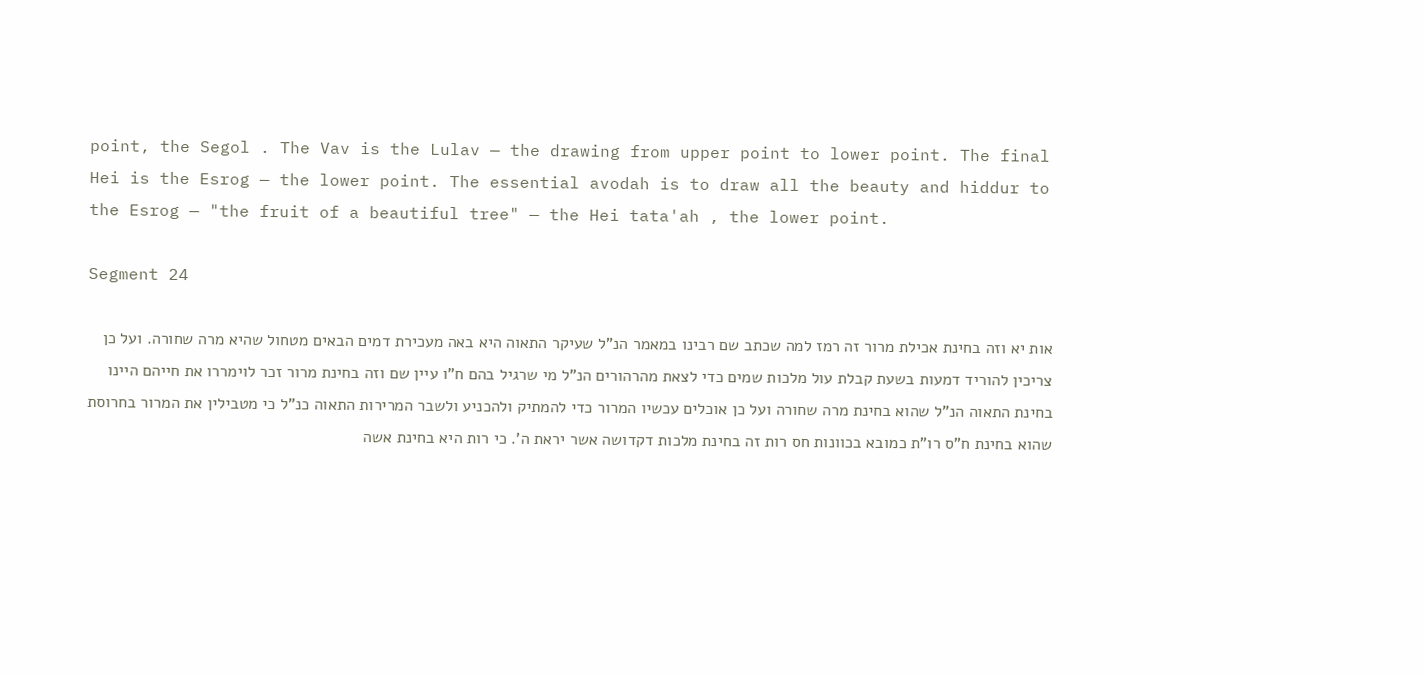point, the Segol . The Vav is the Lulav — the drawing from upper point to lower point. The final Hei is the Esrog — the lower point. The essential avodah is to draw all the beauty and hiddur to the Esrog — "the fruit of a beautiful tree" — the Hei tata'ah , the lower point.

Segment 24

אות יא וזה בחינת אכילת מרור זה רמז למה שכתב שם רבינו במאמר הנ"ל שעיקר התאוה היא באה מעכירת דמים הבאים מטחול שהיא מרה שחורה. ועל כן צריכין להוריד דמעות בשעת קבלת עול מלכות שמים כדי לצאת מהרהורים הנ"ל מי שרגיל בהם ח"ו עיין שם וזה בחינת מרור זכר לוימררו את חייהם היינו בחינת התאוה הנ"ל שהוא בחינת מרה שחורה ועל כן אוכלים עכשיו המרור כדי להמתיק ולהכניע ולשבר המרירות התאוה כנ"ל כי מטבילין את המרור בחרוסת שהוא בחינת ח"ס רו"ת כמובא בכוונות חס רות זה בחינת מלכות דקדושה אשר יראת ה'. כי רות היא בחינת אשה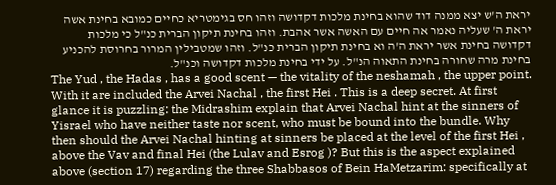יראת ה'ש יצא ממנה דוד שהוא בחינת מלכות דקדושה וזהו חס בגימטריא כחיים כמובא בחינת אשה יראת ה' שעליה נאמר אה חיים עם האשה אשר אהבת. וזהו בחינת תיקון הברית כנ"ל כי מלכות דקדושה בחינת אשר יראת ה'ה וא בחינת תיקון הברית כנ"ל. וזהו שמטבילין המרור בחרוסת להכניע בחינת מרה שחורה בחינת התאוה הנ"ל. על ידי בחינת מלכות דקדושה וכנ"ל.
The Yud , the Hadas , has a good scent — the vitality of the neshamah , the upper point. With it are included the Arvei Nachal , the first Hei . This is a deep secret. At first glance it is puzzling: the Midrashim explain that Arvei Nachal hint at the sinners of Yisrael who have neither taste nor scent, who must be bound into the bundle. Why then should the Arvei Nachal hinting at sinners be placed at the level of the first Hei , above the Vav and final Hei (the Lulav and Esrog )? But this is the aspect explained above (section 17) regarding the three Shabbasos of Bein HaMetzarim: specifically at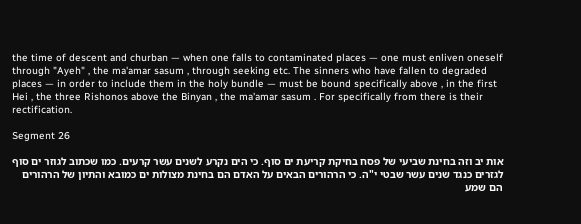the time of descent and churban — when one falls to contaminated places — one must enliven oneself through "Ayeh" , the ma'amar sasum , through seeking etc. The sinners who have fallen to degraded places — in order to include them in the holy bundle — must be bound specifically above , in the first Hei , the three Rishonos above the Binyan , the ma'amar sasum . For specifically from there is their rectification.

Segment 26

אות יב וזה בחינת שביעי של פסח בחיקת קריעת ים סוף. כי הים נקרע לשנים עשר קרעים. כמו שכתוב לגוזר ים סוף לגזרים כנגד שנים עשר שבטי י"ה. כי הרהורים הבאים על האדם הם בחינת מצולות ים כמובא והתיון של הרהורים הם שמע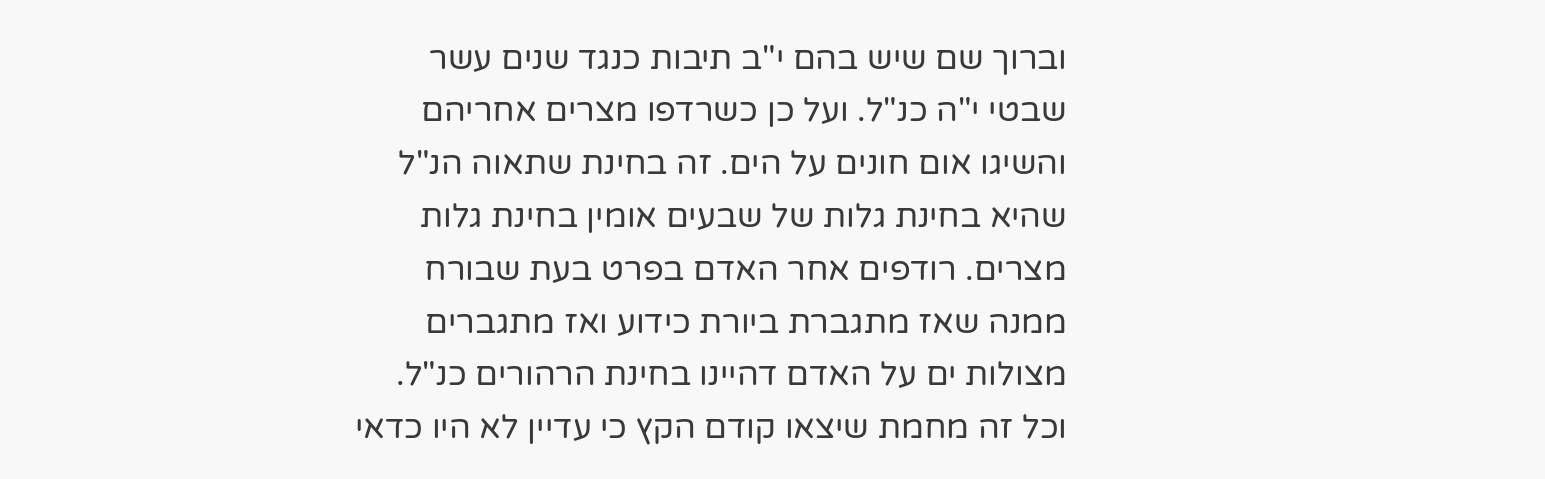וברוך שם שיש בהם י"ב תיבות כנגד שנים עשר שבטי י"ה כנ"ל. ועל כן כשרדפו מצרים אחריהם והשיגו אום חונים על הים. זה בחינת שתאוה הנ"ל שהיא בחינת גלות של שבעים אומין בחינת גלות מצרים. רודפים אחר האדם בפרט בעת שבורח ממנה שאז מתגברת ביורת כידוע ואז מתגברים מצולות ים על האדם דהיינו בחינת הרהורים כנ"ל. וכל זה מחמת שיצאו קודם הקץ כי עדיין לא היו כדאי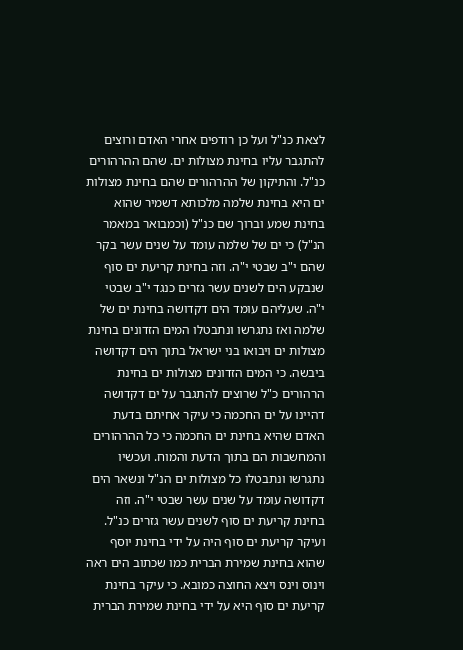לצאת כנ"ל ועל כן רודפים אחרי האדם ורוצים להתגבר עליו בחינת מצולות ים. שהם ההרהורים כנ"ל. והתיקון של ההרהורים שהם בחינת מצולות ים היא בחינת שלמה מלכותא דשמיר שהוא בחינת שמע וברוך שם כנ"ל (וכמבואר במאמר הנ"ל) כי ים של שלמה עומד על שנים עשר בקר שהם י"ב שבטי י"ה. וזה בחינת קריעת ים סוף שנבקע הים לשנים עשר גזרים כנגד י"ב שבטי י"ה. שעליהם עומד הים דקדושה בחינת ים של שלמה ואז נתגרשו ונתבטלו המים הזדונים בחינת מצולות ים ויבואו בני ישראל בתוך הים דקדושה ביבשה. כי המים הזדונים מצולות ים בחינת הרהורים כ"ל שרוצים להתגבר על ים דקדושה דהיינו על ים החכמה כי עיקר אחיתם בדעת האדם שהיא בחינת ים החכמה כי כל ההרהורים והמחשבות הם בתוך הדעת והמוח. ועכשיו נתגרשו ונתבטלו כל מצולות ים הנ"ל ונשאר הים דקדושה עומד על שנים עשר שבטי י"ה. וזה בחינת קריעת ים סוף לשנים עשר גזרים כנ"ל. ועיקר קריעת ים סוף היה על ידי בחינת יוסף שהוא בחינת שמירת הברית כמו שכתוב הים ראה וינוס וינס ויצא החוצה כמובא. כי עיקר בחינת קריעת ים סוף היא על ידי בחינת שמירת הברית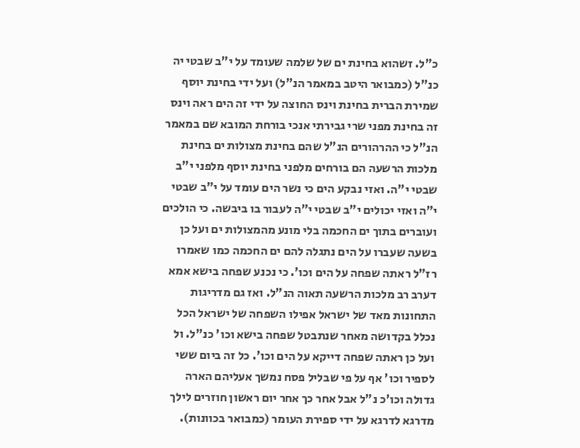כ"ל. זשהוא בחינת ים של שלמה שעומד על י"ב שבטי יה כנ"ל (כמבואר היטב במאמר הנ"ל) ועל ידי בחינת יוסף שמירת הברית בחינת וינס החוצה על ידי זה הים ראה וינס זה בחינת מפני שרי גבירתי אנכי בורחת המובא שם במאמר הנ"ל כי ההרהורים הנ"ל שהם בחינת מצולות ים בחינת מלכות הרשעה הם בורחים מלפני בחינת יוסף מלפני י"ב שבטי י"ה. ואזי נבקע הים כי נשר הים עומד על י"ב שבטי י"ה ואזי יכולים י"ב שבטי י"ה לעבור בו ביבשה. כי הולכים ועוברים בתוך ים החכמה בלי מונע מהמצולות ים ועל כן בשעה שעברו על הים נתגלה להם ים החכמה כמו שאמרו רז"ל ראתה שפחה על הים וכו'. כי נכנע שפחה בישא אמא דערב רב מלכות הרשעה תאוה הנ"ל. ואז גם מדריגות התחונות מאד של ישראל אפילו השפחה של ישראל הכל נכלל בקדושה מאחר שנתבטל שפחה בישא וכו' כנ"ל. ול ועל כן ראתה שפחה דייקא על הים וכו'. כל זה ביום ששי לספיר וכו' אף על פי שבליל פסח נמשך אעליהם הארה גדולה וכו'כ נ"ל אבל אחר כך אחר יום ראשון חוזרים לילך מדרגא לדרגא על ידי ספירת העומר (כמבואר בכוונות).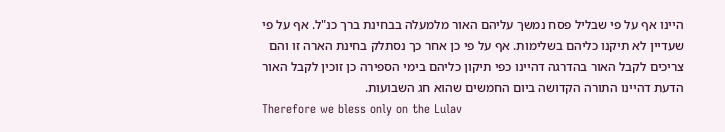היינו אף על פי שבליל פסח נמשך עליהם האור מלמעלה בבחינת ברך כנ"ל. אף על פי שעדיין לא תיקנו כליהם בשלימות. אף על פי כן אחר כך נסתלק בחינת הארה זו והם צריכים לקבל האור בהדרגה דהיינו כפי תיקון כליהם בימי הספירה כן זוכין לקבל האור הדעת דהיינו התורה הקדושה ביום החמשים שהוא חג השבועות.
Therefore we bless only on the Lulav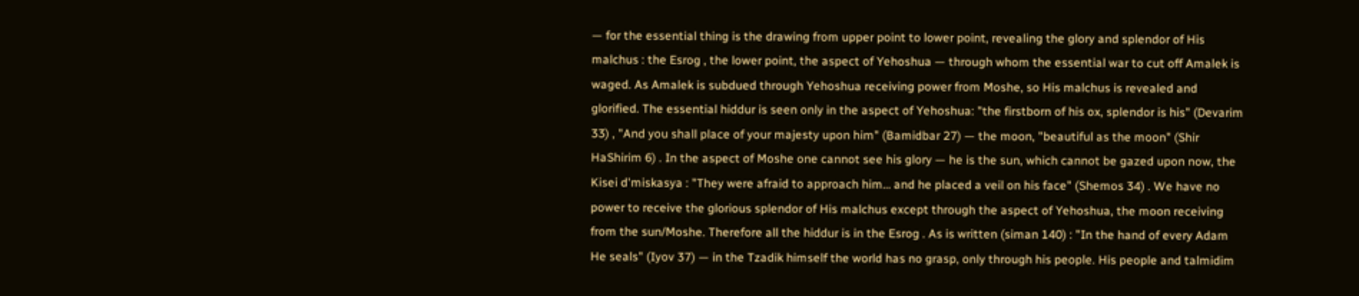— for the essential thing is the drawing from upper point to lower point, revealing the glory and splendor of His malchus : the Esrog , the lower point, the aspect of Yehoshua — through whom the essential war to cut off Amalek is waged. As Amalek is subdued through Yehoshua receiving power from Moshe, so His malchus is revealed and glorified. The essential hiddur is seen only in the aspect of Yehoshua: "the firstborn of his ox, splendor is his" (Devarim 33) , "And you shall place of your majesty upon him" (Bamidbar 27) — the moon, "beautiful as the moon" (Shir HaShirim 6) . In the aspect of Moshe one cannot see his glory — he is the sun, which cannot be gazed upon now, the Kisei d'miskasya : "They were afraid to approach him… and he placed a veil on his face" (Shemos 34) . We have no power to receive the glorious splendor of His malchus except through the aspect of Yehoshua, the moon receiving from the sun/Moshe. Therefore all the hiddur is in the Esrog . As is written (siman 140) : "In the hand of every Adam He seals" (Iyov 37) — in the Tzadik himself the world has no grasp, only through his people. His people and talmidim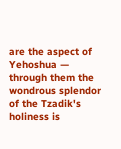are the aspect of Yehoshua — through them the wondrous splendor of the Tzadik's holiness is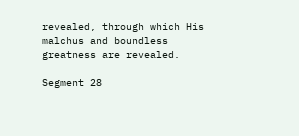revealed, through which His malchus and boundless greatness are revealed.

Segment 28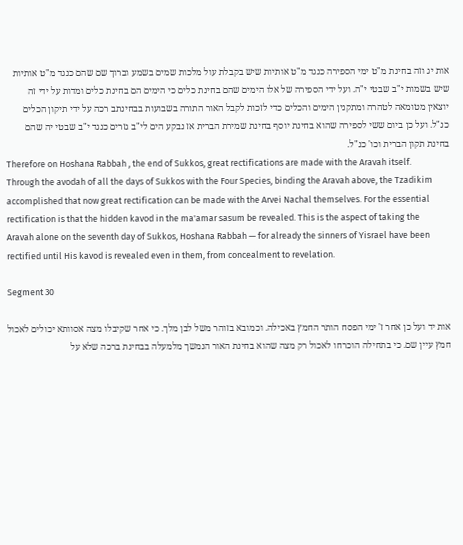אות יג וזה בחינת מ"ט ימי הספירה כנגד מ"ט אותיות שיש בקבלת עול מלכות שמים בשמע וברוך שם שהם כנגד מ"ט אותיות שיש בשמות י"ב שבטי י"ה. ועל ידי הספירה של אלו הימים שהם בחינת כלים כי הימים הם בחינת כלים ומדות על ידי זה יוצאין מטומאה לטהרה ומתקנין הימים והכלים כדי לזכות לקבל האור התורה בשבועות בבחינתב רכה על ידי תיקון הכלים כנ"ל. ועל כן ביום ששי לספירה שהוא בחינת יוסף בחינת שמירת הברית אז נבקע הים לי"ב גזרים כנגד י"ב שבטי יה שהם בחינת תקון הברית וכו' כנ"ל.
Therefore on Hoshana Rabbah , the end of Sukkos, great rectifications are made with the Aravah itself. Through the avodah of all the days of Sukkos with the Four Species, binding the Aravah above, the Tzadikim accomplished that now great rectification can be made with the Arvei Nachal themselves. For the essential rectification is that the hidden kavod in the ma'amar sasum be revealed. This is the aspect of taking the Aravah alone on the seventh day of Sukkos, Hoshana Rabbah — for already the sinners of Yisrael have been rectified until His kavod is revealed even in them, from concealment to revelation.

Segment 30

אות יד ועל כן אחר ז' ימי הפסח הותר החמץ באכילה. וכמובא בזוהר משל לבן מלך. כי אחר שקיבלו מצה אסוותא יכולים לאכול חמץ עיין שם. כי בתחילה הוכרחו לאכול רק מצה שהוא בחינת האור הנמשך מלמעלה בבחינת ברכה שלא על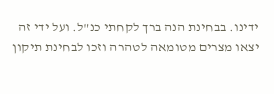ידינו. בבחינת הנה ברך לקחתי כנ"ל. ועל ידי זה יצאו מצרים מטומאה לטהרה וזכו לבחינת תיקון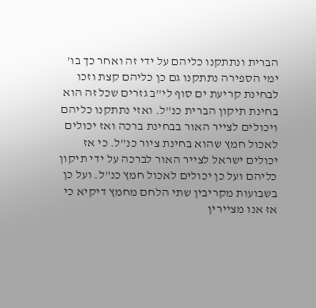הברית ונתתקנו כליהם על ידי זה ואחר כך בו' ימי הספירה נתתקנו גם כן כליהם קצת וזכו לבחינת קריעת ים סוף לי"ב גזרים שכל זה הוא בחינת תיקון הברית כנ"ל. ואזי נתתקנו כליהם ויכולים לצייר האור בבחינת ברכה ואז יכולים לאכול חמץ שהוא בחינת ציור כנ"ל. כי אז יכולים ישראל לצייר האור לברכה על ידי תיקון כליהם ועל כן יכולים לאכול חמץ כנ"ל. ועל כן בשבועות מקריבין שתי הלחם מחמץ דיקיא כי אז אנו מציירין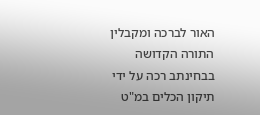האור לברכה ומקבלין התורה הקדושה בבחינתב רכה על ידי תיקון הכלים במ"ט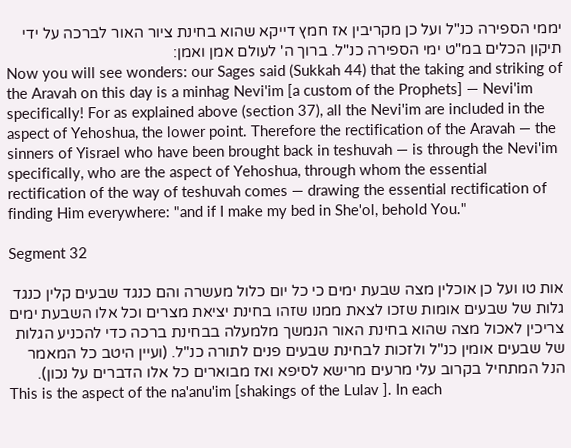יממי הספירה כנ"ל ועל כן מקריבין אז חמץ דייקא שהוא בחינת ציור האור לברכה על ידי תיקון הכלים במ"ט ימי הספירה כנ"ל. ברוך ה' לעולם אמן ואמן:
Now you will see wonders: our Sages said (Sukkah 44) that the taking and striking of the Aravah on this day is a minhag Nevi'im [a custom of the Prophets] — Nevi'im specifically! For as explained above (section 37), all the Nevi'im are included in the aspect of Yehoshua, the lower point. Therefore the rectification of the Aravah — the sinners of Yisrael who have been brought back in teshuvah — is through the Nevi'im specifically, who are the aspect of Yehoshua, through whom the essential rectification of the way of teshuvah comes — drawing the essential rectification of finding Him everywhere: "and if I make my bed in She'ol, behold You."

Segment 32

אות טו ועל כן אוכלין מצה שבעת ימים כי כל יום כלול מעשרה והם כנגד שבעים קלין כנגד גלות של שבעים אומות שזכו לצאת ממנו שזהו בחינת יציאת מצרים וכל אלו השבעת ימים צריכין לאכול מצה שהוא בחינת האור הנמשך מלמעלה בבחינת ברכה כדי להכניע הגלות של שבעים אומין כנ"ל ולזכות לבחינת שבעים פנים לתורה כנ"ל. (ועיין היטב כל המאמר הנל המתחיל בקרוב עלי מרעים מרישא לסיפא ואז מבוארים כל אלו הדברים על נכון).
This is the aspect of the na'anu'im [shakings of the Lulav ]. In each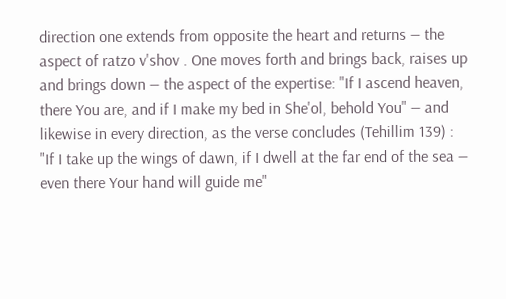direction one extends from opposite the heart and returns — the aspect of ratzo v'shov . One moves forth and brings back, raises up and brings down — the aspect of the expertise: "If I ascend heaven, there You are, and if I make my bed in She'ol, behold You" — and likewise in every direction, as the verse concludes (Tehillim 139) : "If I take up the wings of dawn, if I dwell at the far end of the sea — even there Your hand will guide me"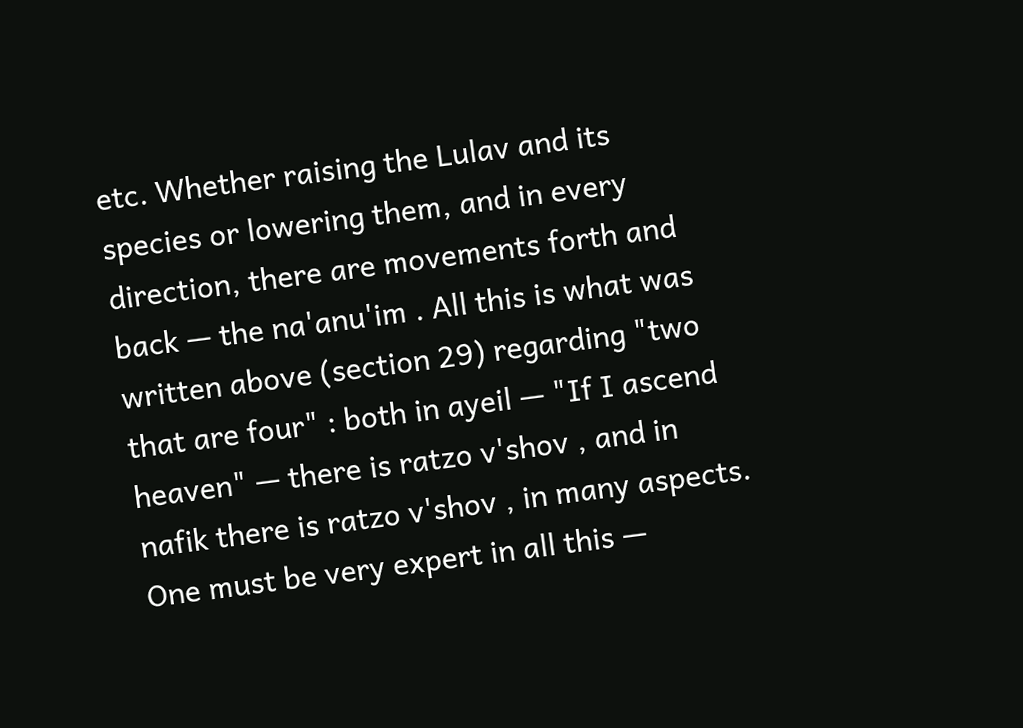etc. Whether raising the Lulav and its species or lowering them, and in every direction, there are movements forth and back — the na'anu'im . All this is what was written above (section 29) regarding "two that are four" : both in ayeil — "If I ascend heaven" — there is ratzo v'shov , and in nafik there is ratzo v'shov , in many aspects. One must be very expert in all this —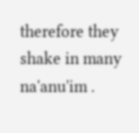therefore they shake in many na'anu'im .